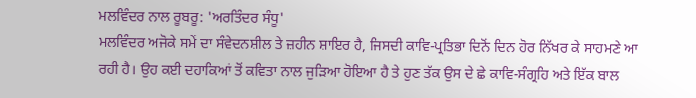ਮਲਵਿੰਦਰ ਨਾਲ ਰੂਬਰੂ: 'ਅਰਤਿੰਦਰ ਸੰਧੂ'
ਮਲਵਿੰਦਰ ਅਜੋਕੇ ਸਮੇਂ ਦਾ ਸੰਵੇਦਨਸ਼ੀਲ ਤੇ ਜ਼ਹੀਨ ਸ਼ਾਇਰ ਹੈ, ਜਿਸਦੀ ਕਾਵਿ-ਪ੍ਰਤਿਭਾ ਦਿਨੋਂ ਦਿਨ ਹੋਰ ਨਿੱਖਰ ਕੇ ਸਾਹਮਣੇ ਆ ਰਹੀ ਹੈ। ਉਹ ਕਈ ਦਹਾਕਿਆਂ ਤੋਂ ਕਵਿਤਾ ਨਾਲ ਜੁੜਿਆ ਹੋਇਆ ਹੈ ਤੇ ਹੁਣ ਤੱਕ ਉਸ ਦੇ ਛੇ ਕਾਵਿ-ਸੰਗ੍ਰਹਿ ਅਤੇ ਇੱਕ ਬਾਲ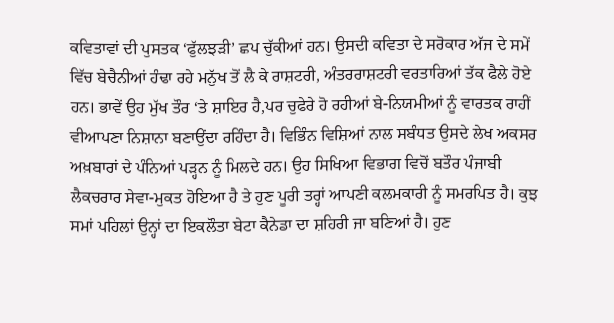ਕਵਿਤਾਵਾਂ ਦੀ ਪੁਸਤਕ ‘ਫੁੱਲਝੜੀ’ ਛਪ ਚੁੱਕੀਆਂ ਹਨ। ਉਸਦੀ ਕਵਿਤਾ ਦੇ ਸਰੋਕਾਰ ਅੱਜ ਦੇ ਸਮੇਂ ਵਿੱਚ ਬੇਚੈਨੀਆਂ ਹੰਢਾ ਰਹੇ ਮਨੁੱਖ ਤੋਂ ਲੈ ਕੇ ਰਾਸ਼ਟਰੀ, ਅੰਤਰਰਾਸ਼ਟਰੀ ਵਰਤਾਰਿਆਂ ਤੱਕ ਫੈਲੇ ਹੋਏ ਹਨ। ਭਾਵੇਂ ਉਹ ਮੁੱਖ ਤੌਰ ‘ਤੇ ਸ਼ਾਇਰ ਹੈ,ਪਰ ਚੁਫੇਰੇ ਹੋ ਰਹੀਆਂ ਬੇ-ਨਿਯਮੀਆਂ ਨੂੰ ਵਾਰਤਕ ਰਾਹੀਂ ਵੀਆਪਣਾ ਨਿਸ਼ਾਨਾ ਬਣਾਉਂਦਾ ਰਹਿੰਦਾ ਹੈ। ਵਿਭਿੰਨ ਵਿਸ਼ਿਆਂ ਨਾਲ ਸਬੰਧਤ ਉਸਦੇ ਲੇਖ ਅਕਸਰ ਅਖ਼ਬਾਰਾਂ ਦੇ ਪੰਨਿਆਂ ਪੜ੍ਹਨ ਨੂੰ ਮਿਲਦੇ ਹਨ। ਉਹ ਸਿਖਿਆ ਵਿਭਾਗ ਵਿਚੋਂ ਬਤੌਰ ਪੰਜਾਬੀ ਲੈਕਚਰਾਰ ਸੇਵਾ-ਮੁਕਤ ਹੋਇਆ ਹੈ ਤੇ ਹੁਣ ਪੂਰੀ ਤਰ੍ਹਾਂ ਆਪਣੀ ਕਲਮਕਾਰੀ ਨੂੰ ਸਮਰਪਿਤ ਹੈ। ਕੁਝ ਸਮਾਂ ਪਹਿਲਾਂ ਉਨ੍ਹਾਂ ਦਾ ਇਕਲੌਤਾ ਬੇਟਾ ਕੈਨੇਡਾ ਦਾ ਸ਼ਹਿਰੀ ਜਾ ਬਣਿਆਂ ਹੈ। ਹੁਣ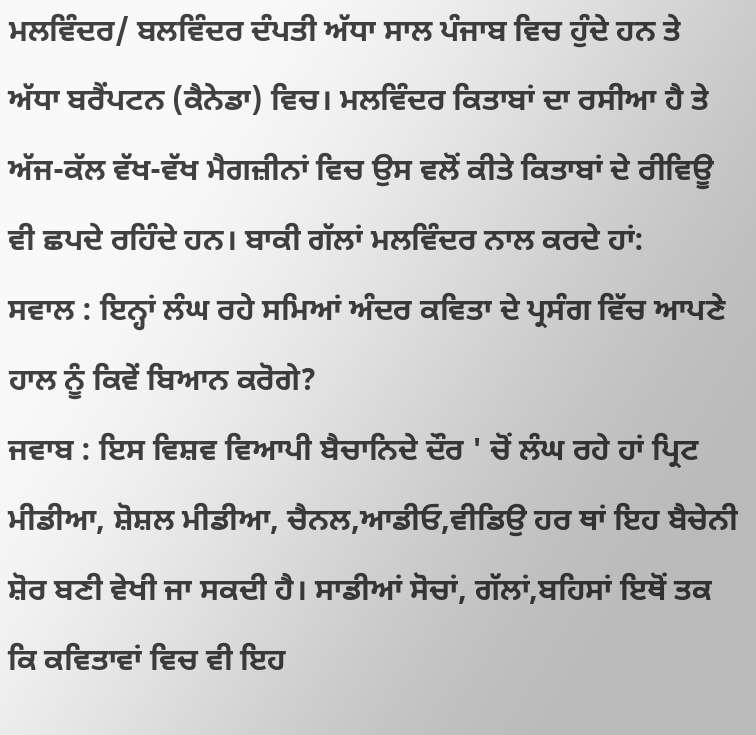ਮਲਵਿੰਦਰ/ ਬਲਵਿੰਦਰ ਦੰਪਤੀ ਅੱਧਾ ਸਾਲ ਪੰਜਾਬ ਵਿਚ ਹੁੰਦੇ ਹਨ ਤੇ ਅੱਧਾ ਬਰੈਂਪਟਨ (ਕੈਨੇਡਾ) ਵਿਚ। ਮਲਵਿੰਦਰ ਕਿਤਾਬਾਂ ਦਾ ਰਸੀਆ ਹੈ ਤੇ ਅੱਜ-ਕੱਲ ਵੱਖ-ਵੱਖ ਮੈਗਜ਼ੀਨਾਂ ਵਿਚ ਉਸ ਵਲੋਂ ਕੀਤੇ ਕਿਤਾਬਾਂ ਦੇ ਰੀਵਿਊ ਵੀ ਛਪਦੇ ਰਹਿੰਦੇ ਹਨ। ਬਾਕੀ ਗੱਲਾਂ ਮਲਵਿੰਦਰ ਨਾਲ ਕਰਦੇ ਹਾਂ:
ਸਵਾਲ : ਇਨ੍ਹਾਂ ਲੰਘ ਰਹੇ ਸਮਿਆਂ ਅੰਦਰ ਕਵਿਤਾ ਦੇ ਪ੍ਰਸੰਗ ਵਿੱਚ ਆਪਣੇ ਹਾਲ ਨੂੰ ਕਿਵੇਂ ਬਿਆਨ ਕਰੋਗੇ?
ਜਵਾਬ : ਇਸ ਵਿਸ਼ਵ ਵਿਆਪੀ ਬੈਚਾਨਿਦੇ ਦੌਰ ' ਚੋਂ ਲੰਘ ਰਹੇ ਹਾਂ ਪ੍ਰਿਟ ਮੀਡੀਆ, ਸ਼ੋਸ਼ਲ ਮੀਡੀਆ, ਚੈਨਲ,ਆਡੀਓ,ਵੀਡਿਉ ਹਰ ਥਾਂ ਇਹ ਬੈਚੇਨੀ ਸ਼ੋਰ ਬਣੀ ਵੇਖੀ ਜਾ ਸਕਦੀ ਹੈ। ਸਾਡੀਆਂ ਸੋਚਾਂ, ਗੱਲਾਂ,ਬਹਿਸਾਂ ਇਥੋਂ ਤਕ ਕਿ ਕਵਿਤਾਵਾਂ ਵਿਚ ਵੀ ਇਹ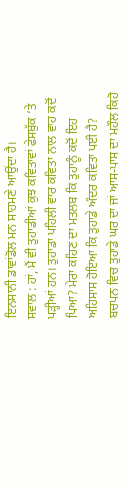ਇਨਸਾਨੀ ਡਾਵਾਂਡੋਲ ਮਨ ਸਾਹਮਣੇ ਆਉਂਦਾ ਹੈ।
ਸਵਾਲ : ਹਾਂ, ਮੈਂ ਵੀ ਤੁਹਾਡੀਆਂ ਕੁਝ ਕਵਿਤਾਵਾਂ ਫੇਸਬੁੱਕ ‘ਤੇ ਪੜ੍ਹੀਆਂ ਹਨ। ਤੁਹਾਡਾ ਪਹਿਲੀ ਵਾਰ ਕਵਿਤਾ ਨਾਲ ਵਾਹ ਕਦੋਂ ਪਿਆ? ਮੇਰਾ ਕਹਿਣ ਦਾ ਮਤਲਬ ਕਿ ਤੁਹਾਨੂੰ ਕਦੋਂ ਇਹ ਅਹਿਸਾਸ ਹੋਇਆ ਕਿ ਤੁਹਾਡੇ ਅੰਦਰ ਕਵਿਤਾ ਪਈ ਹੈ? ਬਚਪਨ ਵਿਚ ਤੁਹਾਡੇ ਘਰ ਦਾ ਜਾਂ ਆਸ-ਪਾਸ ਦਾ ਮਹੌਲ ਕਿਹੋ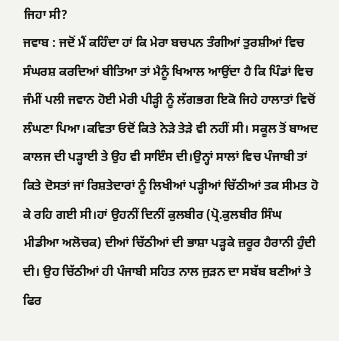ਜਿਹਾ ਸੀ?
ਜਵਾਬ : ਜਦੋਂ ਮੈਂ ਕਹਿੰਦਾ ਹਾਂ ਕਿ ਮੇਰਾ ਬਚਪਨ ਤੰਗੀਆਂ ਤੁਰਸ਼ੀਆਂ ਵਿਚ ਸੰਘਰਸ਼ ਕਰਦਿਆਂ ਬੀਤਿਆ ਤਾਂ ਮੈਨੂੰ ਖਿਆਲ ਆਉਂਦਾ ਹੈ ਕਿ ਪਿੰਡਾਂ ਵਿਚ ਜੰਮੀਂ ਪਲੀ ਜਵਾਨ ਹੋਈ ਮੇਰੀ ਪੀੜ੍ਹੀ ਨੂੰ ਲੱਗਭਗ ਇਕੋ ਜਿਹੇ ਹਾਲਾਤਾਂ ਵਿਚੋਂ ਲੰਘਣਾ ਪਿਆ।ਕਵਿਤਾ ਓਦੋਂ ਕਿਤੇ ਨੇੜੇ ਤੇੜੇ ਵੀ ਨਹੀਂ ਸੀ। ਸਕੂਲ ਤੋਂ ਬਾਅਦ ਕਾਲਜ ਦੀ ਪੜ੍ਹਾਈ ਤੇ ਉਹ ਵੀ ਸਾਇੰਸ ਦੀ।ਉਨ੍ਹਾਂ ਸਾਲਾਂ ਵਿਚ ਪੰਜਾਬੀ ਤਾਂ ਕਿਤੇ ਦੋਸਤਾਂ ਜਾਂ ਰਿਸ਼ਤੇਦਾਰਾਂ ਨੂੰ ਲਿਖੀਆਂ ਪੜ੍ਹੀਆਂ ਚਿੱਠੀਆਂ ਤਕ ਸੀਮਤ ਹੋ ਕੇ ਰਹਿ ਗਈ ਸੀ।ਹਾਂ ਉਹਨੀਂ ਦਿਨੀਂ ਕੁਲਬੀਰ (ਪ੍ਰੋ.ਕੁਲਬੀਰ ਸਿੰਘ ਮੀਡੀਆ ਅਲੋਚਕ) ਦੀਆਂ ਚਿੱਠੀਆਂ ਦੀ ਭਾਸ਼ਾ ਪੜ੍ਹਕੇ ਜ਼ਰੂਰ ਹੈਰਾਨੀ ਹੁੰਦੀ ਦੀ। ਉਹ ਚਿੱਠੀਆਂ ਹੀ ਪੰਜਾਬੀ ਸਹਿਤ ਨਾਲ ਜੁੜਨ ਦਾ ਸਬੱਬ ਬਣੀਆਂ ਤੇ ਫਿਰ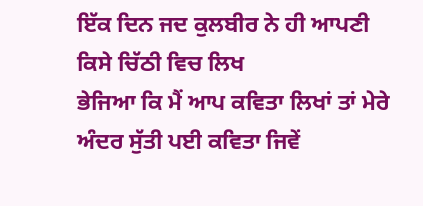ਇੱਕ ਦਿਨ ਜਦ ਕੁਲਬੀਰ ਨੇ ਹੀ ਆਪਣੀ ਕਿਸੇ ਚਿੱਠੀ ਵਿਚ ਲਿਖ
ਭੇਜਿਆ ਕਿ ਮੈਂ ਆਪ ਕਵਿਤਾ ਲਿਖਾਂ ਤਾਂ ਮੇਰੇ ਅੰਦਰ ਸੁੱਤੀ ਪਈ ਕਵਿਤਾ ਜਿਵੇਂ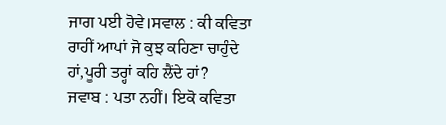ਜਾਗ ਪਈ ਹੋਵੇ।ਸਵਾਲ : ਕੀ ਕਵਿਤਾ ਰਾਹੀਂ ਆਪਾਂ ਜੋ ਕੁਝ ਕਹਿਣਾ ਚਾਹੁੰਦੇ ਹਾਂ,ਪੂਰੀ ਤਰ੍ਹਾਂ ਕਹਿ ਲੈਂਦੇ ਹਾਂ?
ਜਵਾਬ : ਪਤਾ ਨਹੀਂ। ਇਕੋ ਕਵਿਤਾ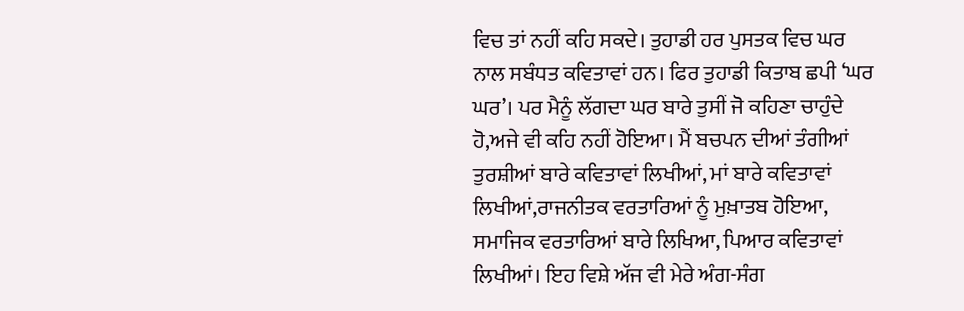ਵਿਚ ਤਾਂ ਨਹੀਂ ਕਹਿ ਸਕਦੇ। ਤੁਹਾਡੀ ਹਰ ਪੁਸਤਕ ਵਿਚ ਘਰ ਨਾਲ ਸਬੰਧਤ ਕਵਿਤਾਵਾਂ ਹਨ। ਫਿਰ ਤੁਹਾਡੀ ਕਿਤਾਬ ਛਪੀ ‘ਘਰ ਘਰ’। ਪਰ ਮੈਨੂੰ ਲੱਗਦਾ ਘਰ ਬਾਰੇ ਤੁਸੀਂ ਜੋ ਕਹਿਣਾ ਚਾਹੁੰਦੇ ਹੋ,ਅਜੇ ਵੀ ਕਹਿ ਨਹੀਂ ਹੋਇਆ। ਮੈਂ ਬਚਪਨ ਦੀਆਂ ਤੰਗੀਆਂ ਤੁਰਸ਼ੀਆਂ ਬਾਰੇ ਕਵਿਤਾਵਾਂ ਲਿਖੀਆਂ, ਮਾਂ ਬਾਰੇ ਕਵਿਤਾਵਾਂ ਲਿਖੀਆਂ,ਰਾਜਨੀਤਕ ਵਰਤਾਰਿਆਂ ਨੂੰ ਮੁਖ਼ਾਤਬ ਹੋਇਆ, ਸਮਾਜਿਕ ਵਰਤਾਰਿਆਂ ਬਾਰੇ ਲਿਖਿਆ, ਪਿਆਰ ਕਵਿਤਾਵਾਂ ਲਿਖੀਆਂ। ਇਹ ਵਿਸ਼ੇ ਅੱਜ ਵੀ ਮੇਰੇ ਅੰਗ-ਸੰਗ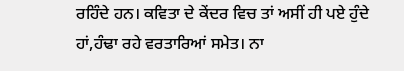ਰਹਿੰਦੇ ਹਨ। ਕਵਿਤਾ ਦੇ ਕੇਂਦਰ ਵਿਚ ਤਾਂ ਅਸੀਂ ਹੀ ਪਏ ਹੁੰਦੇ ਹਾਂ,ਹੰਢਾ ਰਹੇ ਵਰਤਾਰਿਆਂ ਸਮੇਤ। ਨਾ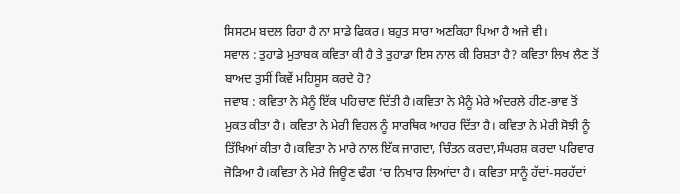ਸਿਸਟਮ ਬਦਲ ਰਿਹਾ ਹੈ ਨਾ ਸਾਡੇ ਫਿਕਰ। ਬਹੁਤ ਸਾਰਾ ਅਣਕਿਹਾ ਪਿਆ ਹੈ ਅਜੇ ਵੀ।
ਸਵਾਲ : ਤੁਹਾਡੇ ਮੁਤਾਬਕ ਕਵਿਤਾ ਕੀ ਹੈ ਤੇ ਤੁਹਾਡਾ ਇਸ ਨਾਲ ਕੀ ਰਿਸ਼ਤਾ ਹੈ? ਕਵਿਤਾ ਲਿਖ ਲੈਣ ਤੋਂ ਬਾਅਦ ਤੁਸੀਂ ਕਿਵੇਂ ਮਹਿਸੂਸ ਕਰਦੇ ਹੋ?
ਜਵਾਬ : ਕਵਿਤਾ ਨੇ ਮੈਨੂੰ ਇੱਕ ਪਹਿਚਾਣ ਦਿੱਤੀ ਹੈ।ਕਵਿਤਾ ਨੇ ਮੈਨੂੰ ਮੇਰੇ ਅੰਦਰਲੇ ਹੀਣ-ਭਾਵ ਤੋਂ ਮੁਕਤ ਕੀਤਾ ਹੈ। ਕਵਿਤਾ ਨੇ ਮੇਰੀ ਵਿਹਲ ਨੂੰ ਸਾਰਥਿਕ ਆਹਰ ਦਿੱਤਾ ਹੈ। ਕਵਿਤਾ ਨੇ ਮੇਰੀ ਸੋਝੀ ਨੂੰ ਤਿੱਖਿਆਂ ਕੀਤਾ ਹੈ।ਕਵਿਤਾ ਨੇ ਮਾਰੇ ਨਾਲ ਇੱਕ ਜਾਗਦਾ, ਚਿੰਤਨ ਕਰਦਾ,ਸੰਘਰਸ਼ ਕਰਦਾ ਪਰਿਵਾਰ ਜੋੜਿਆ ਹੈ।ਕਵਿਤਾ ਨੇ ਮੇਰੇ ਜਿਊਣ ਢੰਗ ‘ਚ ਨਿਖਾਰ ਲਿਆਂਦਾ ਹੈ। ਕਵਿਤਾ ਸਾਨੂੰ ਹੱਦਾਂ-ਸਰਹੱਦਾਂ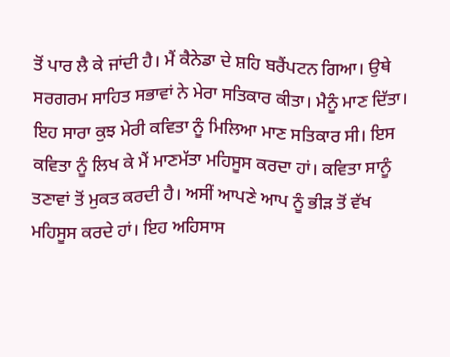ਤੋਂ ਪਾਰ ਲੈ ਕੇ ਜਾਂਦੀ ਹੈ। ਮੈਂ ਕੈਨੇਡਾ ਦੇ ਸ਼ਹਿ ਬਰੈਂਪਟਨ ਗਿਆ। ਉਥੇ ਸਰਗਰਮ ਸਾਹਿਤ ਸਭਾਵਾਂ ਨੇ ਮੇਰਾ ਸਤਿਕਾਰ ਕੀਤਾ। ਮੈਨੂੰ ਮਾਣ ਦਿੱਤਾ। ਇਹ ਸਾਰਾ ਕੁਝ ਮੇਰੀ ਕਵਿਤਾ ਨੂੰ ਮਿਲਿਆ ਮਾਣ ਸਤਿਕਾਰ ਸੀ। ਇਸ ਕਵਿਤਾ ਨੂੰ ਲਿਖ ਕੇ ਮੈਂ ਮਾਣਮੱਤਾ ਮਹਿਸੂਸ ਕਰਦਾ ਹਾਂ। ਕਵਿਤਾ ਸਾਨੂੰ ਤਣਾਵਾਂ ਤੋਂ ਮੁਕਤ ਕਰਦੀ ਹੈ। ਅਸੀਂ ਆਪਣੇ ਆਪ ਨੂੰ ਭੀੜ ਤੋਂ ਵੱਖ ਮਹਿਸੂਸ ਕਰਦੇ ਹਾਂ। ਇਹ ਅਹਿਸਾਸ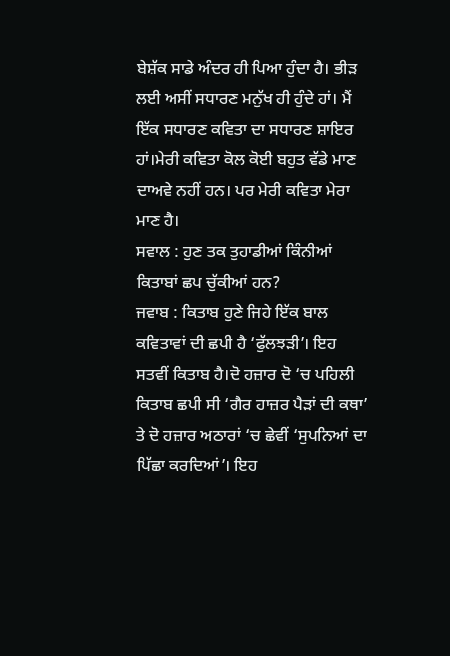ਬੇਸ਼ੱਕ ਸਾਡੇ ਅੰਦਰ ਹੀ ਪਿਆ ਹੁੰਦਾ ਹੈ। ਭੀੜ ਲਈ ਅਸੀਂ ਸਧਾਰਣ ਮਨੁੱਖ ਹੀ ਹੁੰਦੇ ਹਾਂ। ਮੈਂ ਇੱਕ ਸਧਾਰਣ ਕਵਿਤਾ ਦਾ ਸਧਾਰਣ ਸ਼ਾਇਰ ਹਾਂ।ਮੇਰੀ ਕਵਿਤਾ ਕੋਲ ਕੋਈ ਬਹੁਤ ਵੱਡੇ ਮਾਣ ਦਾਅਵੇ ਨਹੀਂ ਹਨ। ਪਰ ਮੇਰੀ ਕਵਿਤਾ ਮੇਰਾ ਮਾਣ ਹੈ।
ਸਵਾਲ : ਹੁਣ ਤਕ ਤੁਹਾਡੀਆਂ ਕਿੰਨੀਆਂ ਕਿਤਾਬਾਂ ਛਪ ਚੁੱਕੀਆਂ ਹਨ?
ਜਵਾਬ : ਕਿਤਾਬ ਹੁਣੇ ਜਿਹੇ ਇੱਕ ਬਾਲ ਕਵਿਤਾਵਾਂ ਦੀ ਛਪੀ ਹੈ ‘ਫੁੱਲਝੜੀ’। ਇਹ ਸਤਵੀਂ ਕਿਤਾਬ ਹੈ।ਦੋ ਹਜ਼ਾਰ ਦੋ ‘ਚ ਪਹਿਲੀ ਕਿਤਾਬ ਛਪੀ ਸੀ ‘ਗੈਰ ਹਾਜ਼ਰ ਪੈੜਾਂ ਦੀ ਕਥਾ’ ਤੇ ਦੋ ਹਜ਼ਾਰ ਅਠਾਰਾਂ ‘ਚ ਛੇਵੀਂ ‘ਸੁਪਨਿਆਂ ਦਾ ਪਿੱਛਾ ਕਰਦਿਆਂ’। ਇਹ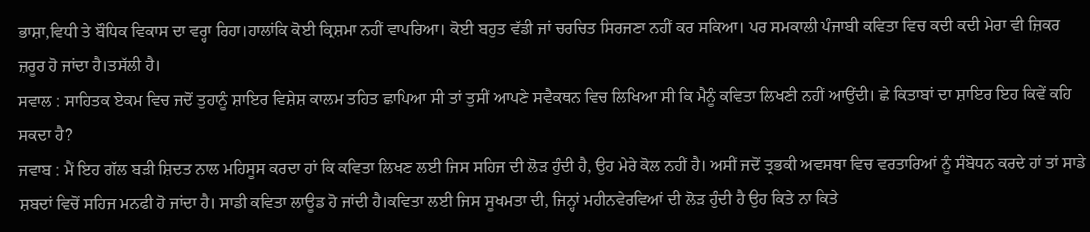ਭਾਸ਼ਾ,ਵਿਧੀ ਤੇ ਬੌਧਿਕ ਵਿਕਾਸ ਦਾ ਵਰ੍ਹਾ ਰਿਹਾ।ਹਾਲਾਂਕਿ ਕੋਈ ਕ੍ਰਿਸ਼ਮਾ ਨਹੀਂ ਵਾਪਰਿਆ। ਕੋਈ ਬਹੁਤ ਵੱਡੀ ਜਾਂ ਚਰਚਿਤ ਸਿਰਜਣਾ ਨਹੀਂ ਕਰ ਸਕਿਆ। ਪਰ ਸਮਕਾਲੀ ਪੰਜਾਬੀ ਕਵਿਤਾ ਵਿਚ ਕਦੀ ਕਦੀ ਮੇਰਾ ਵੀ ਜ਼ਿਕਰ ਜ਼ਰੂਰ ਹੋ ਜਾਂਦਾ ਹੈ।ਤਸੱਲੀ ਹੈ।
ਸਵਾਲ : ਸਾਹਿਤਕ ਏਕਮ ਵਿਚ ਜਦੋਂ ਤੁਹਾਨੂੰ ਸ਼ਾਇਰ ਵਿਸ਼ੇਸ਼ ਕਾਲਮ ਤਹਿਤ ਛਾਪਿਆ ਸੀ ਤਾਂ ਤੁਸੀਂ ਆਪਣੇ ਸਵੈਕਥਨ ਵਿਚ ਲਿਖਿਆ ਸੀ ਕਿ ਮੈਨੂੰ ਕਵਿਤਾ ਲਿਖਣੀ ਨਹੀਂ ਆਉਂਦੀ। ਛੇ ਕਿਤਾਬਾਂ ਦਾ ਸ਼ਾਇਰ ਇਹ ਕਿਵੇਂ ਕਹਿ ਸਕਦਾ ਹੈ?
ਜਵਾਬ : ਮੈਂ ਇਹ ਗੱਲ ਬੜੀ ਸ਼ਿਦਤ ਨਾਲ ਮਹਿਸੂਸ ਕਰਦਾ ਹਾਂ ਕਿ ਕਵਿਤਾ ਲਿਖਣ ਲਈ ਜਿਸ ਸਹਿਜ ਦੀ ਲੋੜ ਹੁੰਦੀ ਹੈ, ਉਹ ਮੇਰੇ ਕੋਲ ਨਹੀਂ ਹੈ। ਅਸੀਂ ਜਦੋਂ ਤ੍ਰਭਕੀ ਅਵਸਥਾ ਵਿਚ ਵਰਤਾਰਿਆਂ ਨੂੰ ਸੰਬੋਧਨ ਕਰਦੇ ਹਾਂ ਤਾਂ ਸਾਡੇ ਸ਼ਬਦਾਂ ਵਿਚੋਂ ਸਹਿਜ ਮਨਫੀ ਹੋ ਜਾਂਦਾ ਹੈ। ਸਾਡੀ ਕਵਿਤਾ ਲਾਊਡ ਹੋ ਜਾਂਦੀ ਹੈ।ਕਵਿਤਾ ਲਈ ਜਿਸ ਸੂਖਮਤਾ ਦੀ, ਜਿਨ੍ਹਾਂ ਮਹੀਨਵੇਰਵਿਆਂ ਦੀ ਲੋੜ ਹੁੰਦੀ ਹੈ ਉਹ ਕਿਤੇ ਨਾ ਕਿਤੇ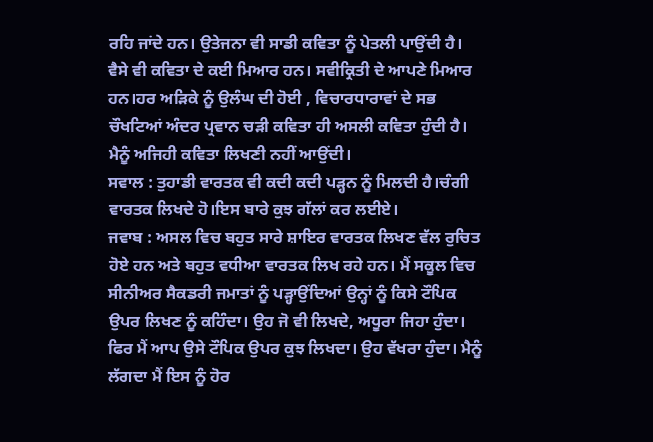ਰਹਿ ਜਾਂਦੇ ਹਨ। ਉਤੇਜਨਾ ਵੀ ਸਾਡੀ ਕਵਿਤਾ ਨੂੰ ਪੇਤਲੀ ਪਾਉਂਦੀ ਹੈ। ਵੈਸੇ ਵੀ ਕਵਿਤਾ ਦੇ ਕਈ ਮਿਆਰ ਹਨ। ਸਵੀਕ੍ਰਿਤੀ ਦੇ ਆਪਣੇ ਮਿਆਰ ਹਨ।ਹਰ ਅੜਿਕੇ ਨੂੰ ਉਲੰਘ ਦੀ ਹੋਈ , ਵਿਚਾਰਧਾਰਾਵਾਂ ਦੇ ਸਭ ਚੌਖਟਿਆਂ ਅੰਦਰ ਪ੍ਰਵਾਨ ਚੜੀ ਕਵਿਤਾ ਹੀ ਅਸਲੀ ਕਵਿਤਾ ਹੁੰਦੀ ਹੈ। ਮੈਨੂੰ ਅਜਿਹੀ ਕਵਿਤਾ ਲਿਖਣੀ ਨਹੀਂ ਆਉਂਦੀ।
ਸਵਾਲ : ਤੁਹਾਡੀ ਵਾਰਤਕ ਵੀ ਕਦੀ ਕਦੀ ਪੜ੍ਹਨ ਨੂੰ ਮਿਲਦੀ ਹੈ।ਚੰਗੀ ਵਾਰਤਕ ਲਿਖਦੇ ਹੋ।ਇਸ ਬਾਰੇ ਕੁਝ ਗੱਲਾਂ ਕਰ ਲਈਏ।
ਜਵਾਬ : ਅਸਲ ਵਿਚ ਬਹੁਤ ਸਾਰੇ ਸ਼ਾਇਰ ਵਾਰਤਕ ਲਿਖਣ ਵੱਲ ਰੁਚਿਤ ਹੋਏ ਹਨ ਅਤੇ ਬਹੁਤ ਵਧੀਆ ਵਾਰਤਕ ਲਿਖ ਰਹੇ ਹਨ। ਮੈਂ ਸਕੂਲ ਵਿਚ ਸੀਨੀਅਰ ਸੈਕਡਰੀ ਜਮਾਤਾਂ ਨੂੰ ਪੜ੍ਹਾਉਂਦਿਆਂ ਉਨ੍ਹਾਂ ਨੂੰ ਕਿਸੇ ਟੌਪਿਕ ਉਪਰ ਲਿਖਣ ਨੂੰ ਕਹਿੰਦਾ। ਉਹ ਜੋ ਵੀ ਲਿਖਦੇ, ਅਧੂਰਾ ਜਿਹਾ ਹੁੰਦਾ। ਫਿਰ ਮੈਂ ਆਪ ਉਸੇ ਟੌਪਿਕ ਉਪਰ ਕੁਝ ਲਿਖਦਾ। ਉਹ ਵੱਖਰਾ ਹੁੰਦਾ। ਮੈਨੂੰ ਲੱਗਦਾ ਮੈਂ ਇਸ ਨੂੰ ਹੋਰ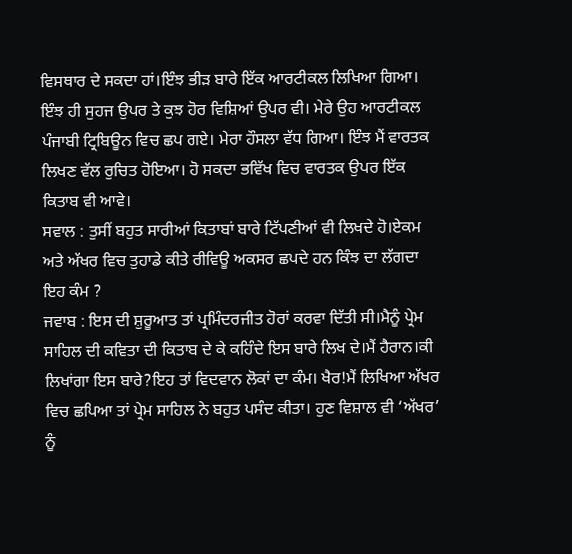ਵਿਸਥਾਰ ਦੇ ਸਕਦਾ ਹਾਂ।ਇੰਝ ਭੀੜ ਬਾਰੇ ਇੱਕ ਆਰਟੀਕਲ ਲਿਖਿਆ ਗਿਆ। ਇੰਝ ਹੀ ਸੁਹਜ ਉਪਰ ਤੇ ਕੁਝ ਹੋਰ ਵਿਸ਼ਿਆਂ ਉਪਰ ਵੀ। ਮੇਰੇ ਉਹ ਆਰਟੀਕਲ ਪੰਜਾਬੀ ਟ੍ਰਿਬਿਊਨ ਵਿਚ ਛਪ ਗਏ। ਮੇਰਾ ਹੌਸਲਾ ਵੱਧ ਗਿਆ। ਇੰਝ ਮੈਂ ਵਾਰਤਕ ਲਿਖਣ ਵੱਲ ਰੁਚਿਤ ਹੋਇਆ। ਹੋ ਸਕਦਾ ਭਵਿੱਖ ਵਿਚ ਵਾਰਤਕ ਉਪਰ ਇੱਕ ਕਿਤਾਬ ਵੀ ਆਵੇ।
ਸਵਾਲ : ਤੁਸੀਂ ਬਹੁਤ ਸਾਰੀਆਂ ਕਿਤਾਬਾਂ ਬਾਰੇ ਟਿੱਪਣੀਆਂ ਵੀ ਲਿਖਦੇ ਹੋ।ਏਕਮ ਅਤੇ ਅੱਖਰ ਵਿਚ ਤੁਹਾਡੇ ਕੀਤੇ ਰੀਵਿਊ ਅਕਸਰ ਛਪਦੇ ਹਨ ਕਿੰਝ ਦਾ ਲੱਗਦਾ ਇਹ ਕੰਮ ?
ਜਵਾਬ : ਇਸ ਦੀ ਸ਼ੁਰੂਆਤ ਤਾਂ ਪ੍ਰਮਿੰਦਰਜੀਤ ਹੋਰਾਂ ਕਰਵਾ ਦਿੱਤੀ ਸੀ।ਮੈਨੂੰ ਪ੍ਰੇਮ ਸਾਹਿਲ ਦੀ ਕਵਿਤਾ ਦੀ ਕਿਤਾਬ ਦੇ ਕੇ ਕਹਿੰਦੇ ਇਸ ਬਾਰੇ ਲਿਖ ਦੇ।ਮੈਂ ਹੈਰਾਨ।ਕੀ ਲਿਖਾਂਗਾ ਇਸ ਬਾਰੇ?ਇਹ ਤਾਂ ਵਿਦਵਾਨ ਲੋਕਾਂ ਦਾ ਕੰਮ। ਖੈਰ!ਮੈਂ ਲਿਖਿਆ ਅੱਖਰ ਵਿਚ ਛਪਿਆ ਤਾਂ ਪ੍ਰੇਮ ਸਾਹਿਲ ਨੇ ਬਹੁਤ ਪਸੰਦ ਕੀਤਾ। ਹੁਣ ਵਿਸ਼ਾਲ ਵੀ ‘ਅੱਖਰ’ ਨੂੰ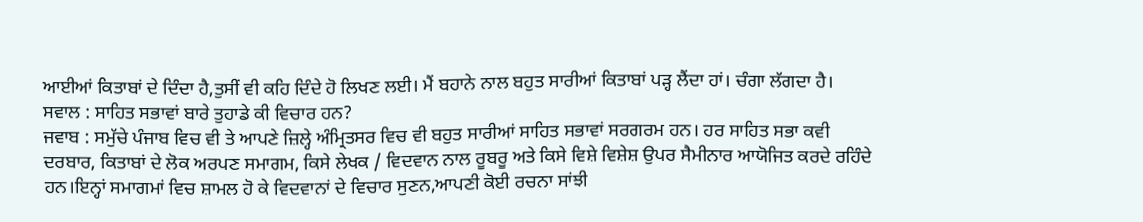ਆਈਆਂ ਕਿਤਾਬਾਂ ਦੇ ਦਿੰਦਾ ਹੈ,ਤੁਸੀਂ ਵੀ ਕਹਿ ਦਿੰਦੇ ਹੋ ਲਿਖਣ ਲਈ। ਮੈਂ ਬਹਾਨੇ ਨਾਲ ਬਹੁਤ ਸਾਰੀਆਂ ਕਿਤਾਬਾਂ ਪੜ੍ਹ ਲੈਂਦਾ ਹਾਂ। ਚੰਗਾ ਲੱਗਦਾ ਹੈ।
ਸਵਾਲ : ਸਾਹਿਤ ਸਭਾਵਾਂ ਬਾਰੇ ਤੁਹਾਡੇ ਕੀ ਵਿਚਾਰ ਹਨ?
ਜਵਾਬ : ਸਮੁੱਚੇ ਪੰਜਾਬ ਵਿਚ ਵੀ ਤੇ ਆਪਣੇ ਜ਼ਿਲ੍ਹੇ ਅੰਮ੍ਰਿਤਸਰ ਵਿਚ ਵੀ ਬਹੁਤ ਸਾਰੀਆਂ ਸਾਹਿਤ ਸਭਾਵਾਂ ਸਰਗਰਮ ਹਨ। ਹਰ ਸਾਹਿਤ ਸਭਾ ਕਵੀ ਦਰਬਾਰ, ਕਿਤਾਬਾਂ ਦੇ ਲੋਕ ਅਰਪਣ ਸਮਾਗਮ, ਕਿਸੇ ਲੇਖਕ / ਵਿਦਵਾਨ ਨਾਲ ਰੂਬਰੂ ਅਤੇ ਕਿਸੇ ਵਿਸ਼ੇ ਵਿਸ਼ੇਸ਼ ਉਪਰ ਸੈਮੀਨਾਰ ਆਯੋਜਿਤ ਕਰਦੇ ਰਹਿੰਦੇ ਹਨ।ਇਨ੍ਹਾਂ ਸਮਾਗਮਾਂ ਵਿਚ ਸ਼ਾਮਲ ਹੋ ਕੇ ਵਿਦਵਾਨਾਂ ਦੇ ਵਿਚਾਰ ਸੁਣਨ,ਆਪਣੀ ਕੋਈ ਰਚਨਾ ਸਾਂਝੀ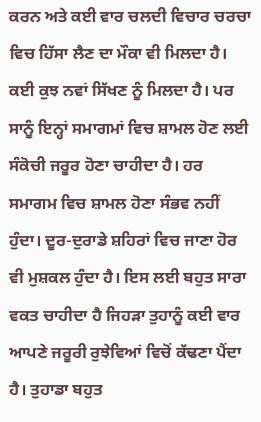ਕਰਨ ਅਤੇ ਕਈ ਵਾਰ ਚਲਦੀ ਵਿਚਾਰ ਚਰਚਾ ਵਿਚ ਹਿੱਸਾ ਲੈਣ ਦਾ ਮੌਕਾ ਵੀ ਮਿਲਦਾ ਹੈ। ਕਈ ਕੁਝ ਨਵਾਂ ਸਿੱਖਣ ਨੂੰ ਮਿਲਦਾ ਹੈ। ਪਰ ਸਾਨੂੰ ਇਨ੍ਹਾਂ ਸਮਾਗਮਾਂ ਵਿਚ ਸ਼ਾਮਲ ਹੋਣ ਲਈ ਸੰਕੋਚੀ ਜਰੂਰ ਹੋਣਾ ਚਾਹੀਦਾ ਹੈ। ਹਰ ਸਮਾਗਮ ਵਿਚ ਸ਼ਾਮਲ ਹੋਣਾ ਸੰਭਵ ਨਹੀਂ ਹੁੰਦਾ। ਦੂਰ-ਦੁਰਾਡੇ ਸ਼ਹਿਰਾਂ ਵਿਚ ਜਾਣਾ ਹੋਰ ਵੀ ਮੁਸ਼ਕਲ ਹੁੰਦਾ ਹੈ। ਇਸ ਲਈ ਬਹੁਤ ਸਾਰਾ ਵਕਤ ਚਾਹੀਦਾ ਹੈ ਜਿਹੜਾ ਤੁਹਾਨੂੰ ਕਈ ਵਾਰ ਆਪਣੇ ਜਰੂਰੀ ਰੁਝੇਵਿਆਂ ਵਿਚੋਂ ਕੱਢਣਾ ਪੈਂਦਾ ਹੈ। ਤੁਹਾਡਾ ਬਹੁਤ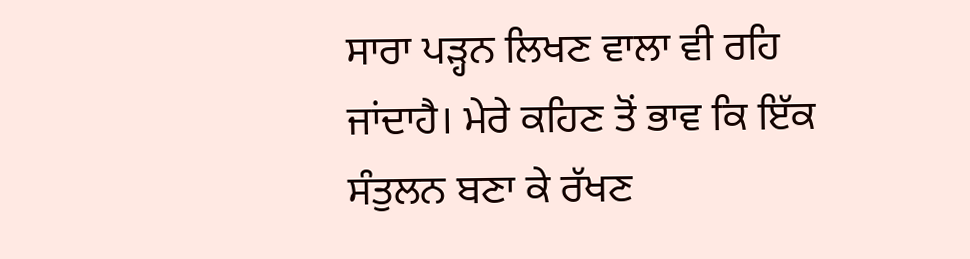ਸਾਰਾ ਪੜ੍ਹਨ ਲਿਖਣ ਵਾਲਾ ਵੀ ਰਹਿ ਜਾਂਦਾਹੈ। ਮੇਰੇ ਕਹਿਣ ਤੋਂ ਭਾਵ ਕਿ ਇੱਕ ਸੰਤੁਲਨ ਬਣਾ ਕੇ ਰੱਖਣ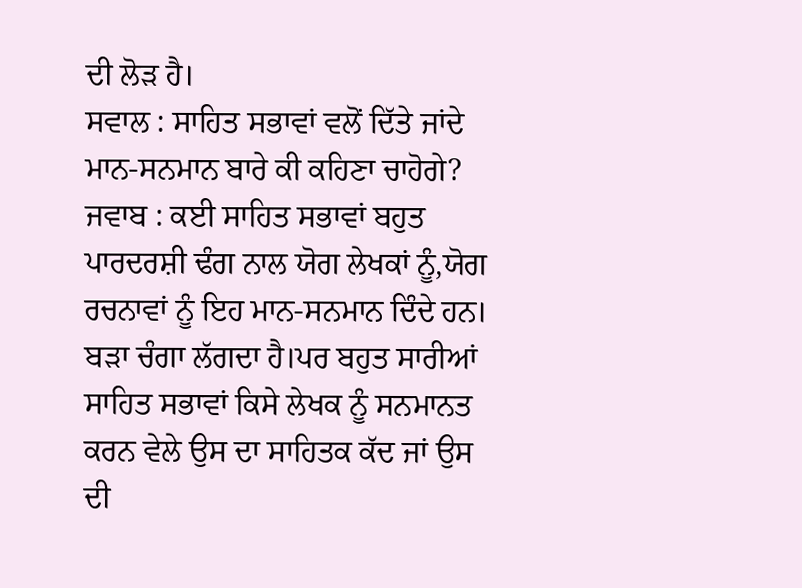ਦੀ ਲੋੜ ਹੈ।
ਸਵਾਲ : ਸਾਹਿਤ ਸਭਾਵਾਂ ਵਲੋਂ ਦਿੱਤੇ ਜਾਂਦੇ ਮਾਨ-ਸਨਮਾਨ ਬਾਰੇ ਕੀ ਕਹਿਣਾ ਚਾਹੋਗੇ?
ਜਵਾਬ : ਕਈ ਸਾਹਿਤ ਸਭਾਵਾਂ ਬਹੁਤ ਪਾਰਦਰਸ਼ੀ ਢੰਗ ਨਾਲ ਯੋਗ ਲੇਖਕਾਂ ਨੂੰ,ਯੋਗ ਰਚਨਾਵਾਂ ਨੂੰ ਇਹ ਮਾਨ-ਸਨਮਾਨ ਦਿੰਦੇ ਹਨ। ਬੜਾ ਚੰਗਾ ਲੱਗਦਾ ਹੈ।ਪਰ ਬਹੁਤ ਸਾਰੀਆਂ ਸਾਹਿਤ ਸਭਾਵਾਂ ਕਿਸੇ ਲੇਖਕ ਨੂੰ ਸਨਮਾਨਤ ਕਰਨ ਵੇਲੇ ਉਸ ਦਾ ਸਾਹਿਤਕ ਕੱਦ ਜਾਂ ਉਸ ਦੀ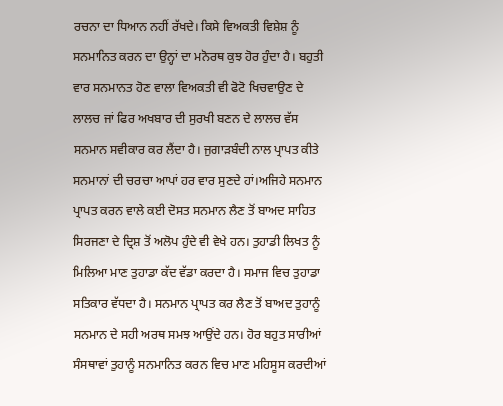ਰਚਨਾ ਦਾ ਧਿਆਨ ਨਹੀਂ ਰੱਖਦੇ। ਕਿਸੇ ਵਿਅਕਤੀ ਵਿਸ਼ੇਸ਼ ਨੂੰ ਸਨਮਾਨਿਤ ਕਰਨ ਦਾ ਉਨ੍ਹਾਂ ਦਾ ਮਨੋਰਥ ਕੁਝ ਹੋਰ ਹੁੰਦਾ ਹੈ। ਬਹੁਤੀ ਵਾਰ ਸਨਮਾਨਤ ਹੋਣ ਵਾਲਾ ਵਿਅਕਤੀ ਵੀ ਫੋਟੋ ਖਿਚਵਾਉਣ ਦੇ ਲਾਲਚ ਜਾਂ ਫਿਰ ਅਖਬਾਰ ਦੀ ਸੁਰਖੀ ਬਣਨ ਦੇ ਲਾਲਚ ਵੱਸ ਸਨਮਾਨ ਸਵੀਕਾਰ ਕਰ ਲੈਂਦਾ ਹੈ। ਜੁਗਾੜਬੰਦੀ ਨਾਲ ਪ੍ਰਾਪਤ ਕੀਤੇ ਸਨਮਾਨਾਂ ਦੀ ਚਰਚਾ ਆਪਾਂ ਹਰ ਵਾਰ ਸੁਣਦੇ ਹਾਂ।ਅਜਿਹੇ ਸਨਮਾਨ ਪ੍ਰਾਪਤ ਕਰਨ ਵਾਲੇ ਕਈ ਦੋਸਤ ਸਨਮਾਨ ਲੈਣ ਤੋਂ ਬਾਅਦ ਸਾਹਿਤ ਸਿਰਜਣਾ ਦੇ ਦ੍ਰਿਸ਼ ਤੋਂ ਅਲੋਪ ਹੁੰਦੇ ਵੀ ਵੇਖੇ ਹਨ। ਤੁਹਾਡੀ ਲਿਖਤ ਨੂੰ ਮਿਲਿਆ ਮਾਣ ਤੁਹਾਡਾ ਕੱਦ ਵੱਡਾ ਕਰਦਾ ਹੈ। ਸਮਾਜ ਵਿਚ ਤੁਹਾਡਾ ਸਤਿਕਾਰ ਵੱਧਦਾ ਹੈ। ਸਨਮਾਨ ਪ੍ਰਾਪਤ ਕਰ ਲੈਣ ਤੋਂ ਬਾਅਦ ਤੁਹਾਨੂੰ ਸਨਮਾਨ ਦੇ ਸਹੀ ਅਰਥ ਸਮਝ ਆਉਂਦੇ ਹਨ। ਹੋਰ ਬਹੁਤ ਸਾਰੀਆਂ ਸੰਸਥਾਵਾਂ ਤੁਹਾਨੂੰ ਸਨਮਾਨਿਤ ਕਰਨ ਵਿਚ ਮਾਣ ਮਹਿਸੂਸ ਕਰਦੀਆਂ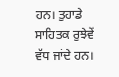ਹਨ। ਤੁਹਾਡੇ ਸਾਹਿਤਕ ਰੁਝੇਵੇਂ ਵੱਧ ਜਾਂਦੇ ਹਨ।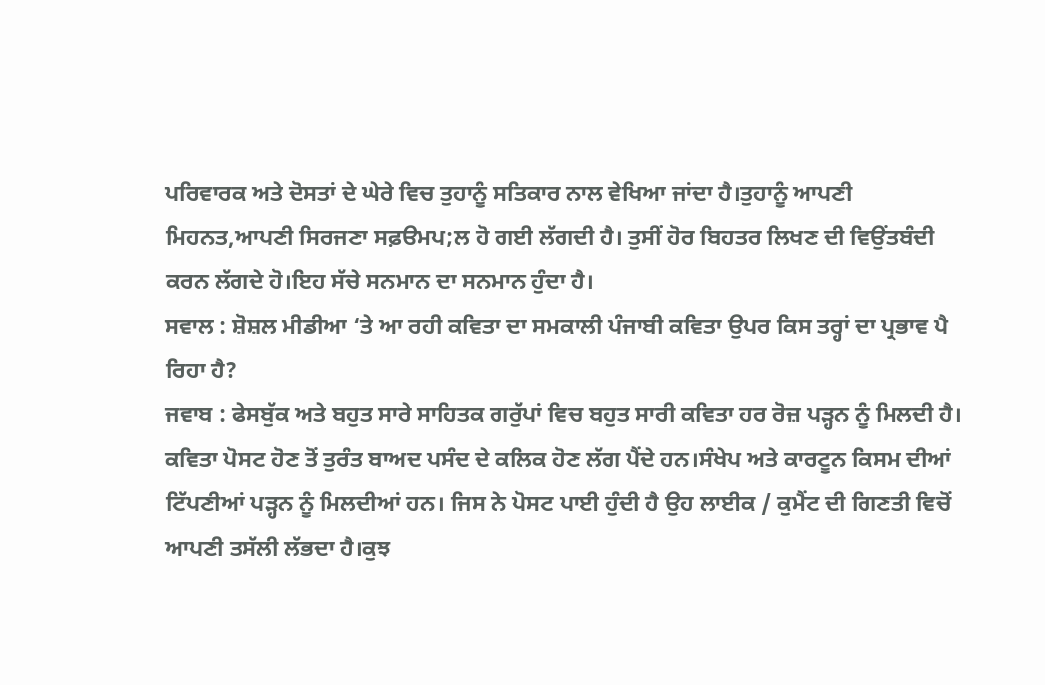ਪਰਿਵਾਰਕ ਅਤੇ ਦੋਸਤਾਂ ਦੇ ਘੇਰੇ ਵਿਚ ਤੁਹਾਨੂੰ ਸਤਿਕਾਰ ਨਾਲ ਵੇਖਿਆ ਜਾਂਦਾ ਹੈ।ਤੁਹਾਨੂੰ ਆਪਣੀ ਮਿਹਨਤ,ਆਪਣੀ ਸਿਰਜਣਾ ਸਫ਼ੳਮਪ;ਲ ਹੋ ਗਈ ਲੱਗਦੀ ਹੈ। ਤੁਸੀਂ ਹੋਰ ਬਿਹਤਰ ਲਿਖਣ ਦੀ ਵਿਉਂਤਬੰਦੀ ਕਰਨ ਲੱਗਦੇ ਹੋ।ਇਹ ਸੱਚੇ ਸਨਮਾਨ ਦਾ ਸਨਮਾਨ ਹੁੰਦਾ ਹੈ।
ਸਵਾਲ : ਸ਼ੋਸ਼ਲ ਮੀਡੀਆ ‘ਤੇ ਆ ਰਹੀ ਕਵਿਤਾ ਦਾ ਸਮਕਾਲੀ ਪੰਜਾਬੀ ਕਵਿਤਾ ਉਪਰ ਕਿਸ ਤਰ੍ਹਾਂ ਦਾ ਪ੍ਰਭਾਵ ਪੈ ਰਿਹਾ ਹੈ?
ਜਵਾਬ : ਫੇਸਬੁੱਕ ਅਤੇ ਬਹੁਤ ਸਾਰੇ ਸਾਹਿਤਕ ਗਰੁੱਪਾਂ ਵਿਚ ਬਹੁਤ ਸਾਰੀ ਕਵਿਤਾ ਹਰ ਰੋਜ਼ ਪੜ੍ਹਨ ਨੂੰ ਮਿਲਦੀ ਹੈ। ਕਵਿਤਾ ਪੋਸਟ ਹੋਣ ਤੋਂ ਤੁਰੰਤ ਬਾਅਦ ਪਸੰਦ ਦੇ ਕਲਿਕ ਹੋਣ ਲੱਗ ਪੈਂਦੇ ਹਨ।ਸੰਖੇਪ ਅਤੇ ਕਾਰਟੂਨ ਕਿਸਮ ਦੀਆਂ ਟਿੱਪਣੀਆਂ ਪੜ੍ਹਨ ਨੂੰ ਮਿਲਦੀਆਂ ਹਨ। ਜਿਸ ਨੇ ਪੋਸਟ ਪਾਈ ਹੁੰਦੀ ਹੈ ਉਹ ਲਾਈਕ / ਕੁਮੈਂਟ ਦੀ ਗਿਣਤੀ ਵਿਚੋਂ ਆਪਣੀ ਤਸੱਲੀ ਲੱਭਦਾ ਹੈ।ਕੁਝ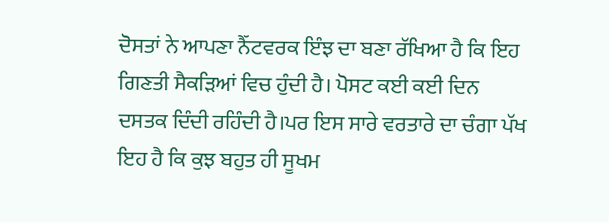ਦੋਸਤਾਂ ਨੇ ਆਪਣਾ ਨੈੱਟਵਰਕ ਇੰਝ ਦਾ ਬਣਾ ਰੱਖਿਆ ਹੈ ਕਿ ਇਹ ਗਿਣਤੀ ਸੈਕੜਿਆਂ ਵਿਚ ਹੁੰਦੀ ਹੈ। ਪੋਸਟ ਕਈ ਕਈ ਦਿਨ ਦਸਤਕ ਦਿੰਦੀ ਰਹਿੰਦੀ ਹੈ।ਪਰ ਇਸ ਸਾਰੇ ਵਰਤਾਰੇ ਦਾ ਚੰਗਾ ਪੱਖ ਇਹ ਹੈ ਕਿ ਕੁਝ ਬਹੁਤ ਹੀ ਸੂਖਮ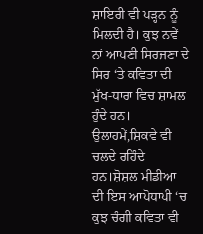ਸ਼ਾਇਰੀ ਵੀ ਪੜ੍ਹਨ ਨੂੰ ਮਿਲਦੀ ਹੈ। ਕੁਝ ਨਵੇਂ ਨਾਂ ਆਪਣੀ ਸਿਰਜਣਾ ਦੇ ਸਿਰ ‘ਤੇ ਕਵਿਤਾ ਦੀ ਮੁੱਖ-ਧਾਰਾ ਵਿਚ ਸ਼ਾਮਲ ਹੁੰਦੇ ਹਨ। ਉਲਾਹਮੇਂ,ਸ਼ਿਕਵੇ ਵੀ ਚਲਦੇ ਰਹਿੰਦੇ ਹਨ।ਸ਼ੋਸ਼ਲ ਮੀਡੀਆ ਦੀ ਇਸ ਆਪੋਧਾਪੀ ‘ਚ ਕੁਝ ਚੰਗੀ ਕਵਿਤਾ ਵੀ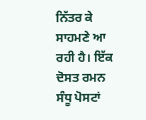ਨਿੱਤਰ ਕੇ ਸਾਹਮਣੇ ਆ ਰਹੀ ਹੈ। ਇੱਕ ਦੋਸਤ ਰਮਨ ਸੰਧੂ ਪੋਸਟਾਂ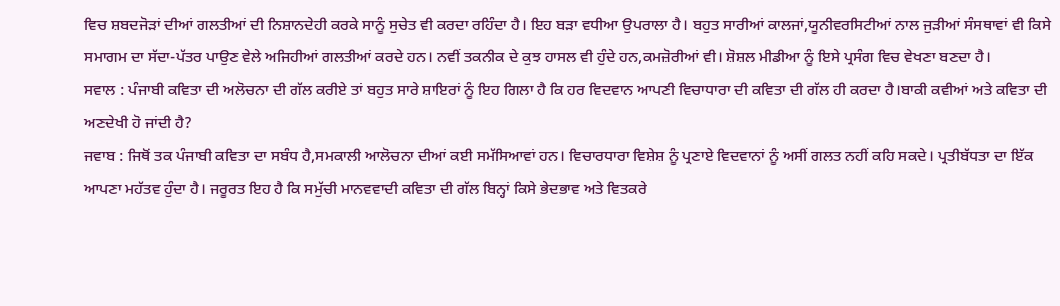ਵਿਚ ਸ਼ਬਦਜੋੜਾਂ ਦੀਆਂ ਗਲਤੀਆਂ ਦੀ ਨਿਸ਼ਾਨਦੇਹੀ ਕਰਕੇ ਸਾਨੂੰ ਸੁਚੇਤ ਵੀ ਕਰਦਾ ਰਹਿੰਦਾ ਹੈ। ਇਹ ਬੜਾ ਵਧੀਆ ਉਪਰਾਲਾ ਹੈ। ਬਹੁਤ ਸਾਰੀਆਂ ਕਾਲਜਾਂ,ਯੂਨੀਵਰਸਿਟੀਆਂ ਨਾਲ ਜੁੜੀਆਂ ਸੰਸਥਾਵਾਂ ਵੀ ਕਿਸੇ ਸਮਾਗਮ ਦਾ ਸੱਦਾ-ਪੱਤਰ ਪਾਉਣ ਵੇਲੇ ਅਜਿਹੀਆਂ ਗਲਤੀਆਂ ਕਰਦੇ ਹਨ। ਨਵੀਂ ਤਕਨੀਕ ਦੇ ਕੁਝ ਹਾਸਲ ਵੀ ਹੁੰਦੇ ਹਨ,ਕਮਜ਼ੋਰੀਆਂ ਵੀ। ਸ਼ੋਸ਼ਲ ਮੀਡੀਆ ਨੂੰ ਇਸੇ ਪ੍ਰਸੰਗ ਵਿਚ ਵੇਖਣਾ ਬਣਦਾ ਹੈ।
ਸਵਾਲ : ਪੰਜਾਬੀ ਕਵਿਤਾ ਦੀ ਅਲੋਚਨਾ ਦੀ ਗੱਲ ਕਰੀਏ ਤਾਂ ਬਹੁਤ ਸਾਰੇ ਸ਼ਾਇਰਾਂ ਨੂੰ ਇਹ ਗਿਲਾ ਹੈ ਕਿ ਹਰ ਵਿਦਵਾਨ ਆਪਣੀ ਵਿਚਾਧਾਰਾ ਦੀ ਕਵਿਤਾ ਦੀ ਗੱਲ ਹੀ ਕਰਦਾ ਹੈ।ਬਾਕੀ ਕਵੀਆਂ ਅਤੇ ਕਵਿਤਾ ਦੀ ਅਣਦੇਖੀ ਹੋ ਜਾਂਦੀ ਹੈ?
ਜਵਾਬ : ਜਿਥੋਂ ਤਕ ਪੰਜਾਬੀ ਕਵਿਤਾ ਦਾ ਸਬੰਧ ਹੈ,ਸਮਕਾਲੀ ਆਲੋਚਨਾ ਦੀਆਂ ਕਈ ਸਮੱਸਿਆਵਾਂ ਹਨ। ਵਿਚਾਰਧਾਰਾ ਵਿਸ਼ੇਸ਼ ਨੂੰ ਪ੍ਰਣਾਏ ਵਿਦਵਾਨਾਂ ਨੂੰ ਅਸੀਂ ਗਲਤ ਨਹੀਂ ਕਹਿ ਸਕਦੇ। ਪ੍ਰਤੀਬੱਧਤਾ ਦਾ ਇੱਕ ਆਪਣਾ ਮਹੱਤਵ ਹੁੰਦਾ ਹੈ। ਜਰੂਰਤ ਇਹ ਹੈ ਕਿ ਸਮੁੱਚੀ ਮਾਨਵਵਾਦੀ ਕਵਿਤਾ ਦੀ ਗੱਲ ਬਿਨ੍ਹਾਂ ਕਿਸੇ ਭੇਦਭਾਵ ਅਤੇ ਵਿਤਕਰੇ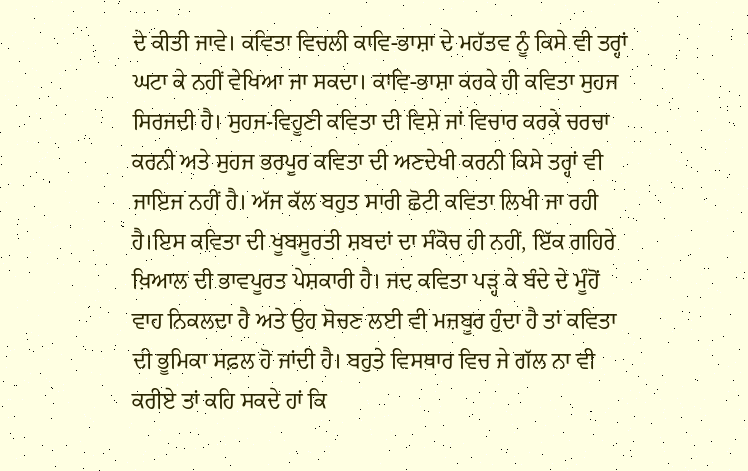ਦੇ ਕੀਤੀ ਜਾਵੇ। ਕਵਿਤਾ ਵਿਚਲੀ ਕਾਵਿ-ਭਾਸ਼ਾ ਦੇ ਮਹੱਤਵ ਨੂੰ ਕਿਸੇ ਵੀ ਤਰ੍ਹਾਂ ਘਟਾ ਕੇ ਨਹੀਂ ਵੇਖਿਆ ਜਾ ਸਕਦਾ। ਕਾਵਿ-ਭਾਸ਼ਾ ਕਰਕੇ ਹੀ ਕਵਿਤਾ ਸੁਹਜ ਸਿਰਜਦੀ ਹੈ। ਸੁਹਜ-ਵਿਹੂਣੀ ਕਵਿਤਾ ਦੀ ਵਿਸ਼ੇ ਜਾਂ ਵਿਚਾਰ ਕਰਕੇ ਚਰਚਾ ਕਰਨੀ ਅਤੇ ਸੁਹਜ ਭਰਪੂਰ ਕਵਿਤਾ ਦੀ ਅਣਦੇਖੀ ਕਰਨੀ ਕਿਸੇ ਤਰ੍ਹਾਂ ਵੀ ਜਾਇਜ ਨਹੀਂ ਹੈ। ਅੱਜ ਕੱਲ ਬਹੁਤ ਸਾਰੀ ਛੋਟੀ ਕਵਿਤਾ ਲਿਖੀ ਜਾ ਰਹੀ ਹੈ।ਇਸ ਕਵਿਤਾ ਦੀ ਖੂਬਸੂਰਤੀ ਸ਼ਬਦਾਂ ਦਾ ਸੰਕੋਚ ਹੀ ਨਹੀਂ, ਇੱਕ ਗਹਿਰੇ ਖ਼ਿਆਲ ਦੀ ਭਾਵਪੂਰਤ ਪੇਸ਼ਕਾਰੀ ਹੈ। ਜਦ ਕਵਿਤਾ ਪੜ੍ਹ ਕੇ ਬੰਦੇ ਦੇ ਮੂੰਹੋਂ ਵਾਹ ਨਿਕਲਦਾ ਹੈ ਅਤੇ ਉਹ ਸੋਚਣ ਲਈ ਵੀ ਮਜ਼ਬੂਰ ਹੁੰਦਾ ਹੈ ਤਾਂ ਕਵਿਤਾ ਦੀ ਭੂਮਿਕਾ ਸਫ਼ਲ ਹੋ ਜਾਂਦੀ ਹੈ। ਬਹੁਤੇ ਵਿਸਥਾਰ ਵਿਚ ਜੇ ਗੱਲ ਨਾ ਵੀ ਕਰੀਏ ਤਾਂ ਕਹਿ ਸਕਦੇ ਹਾਂ ਕਿ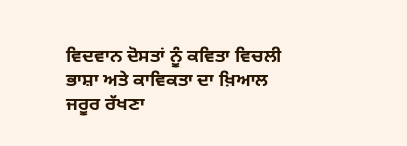ਵਿਦਵਾਨ ਦੋਸਤਾਂ ਨੂੰ ਕਵਿਤਾ ਵਿਚਲੀ ਭਾਸ਼ਾ ਅਤੇ ਕਾਵਿਕਤਾ ਦਾ ਖ਼ਿਆਲ ਜਰੂਰ ਰੱਖਣਾ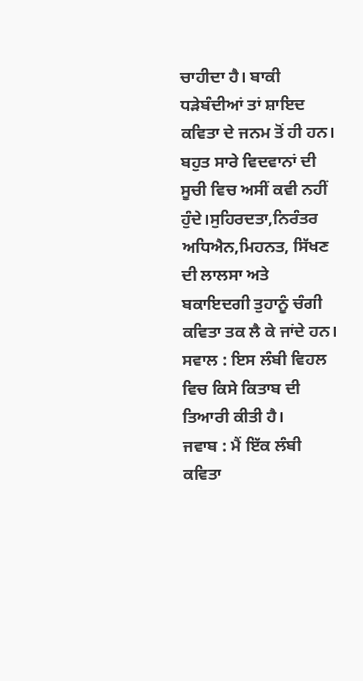ਚਾਹੀਦਾ ਹੈ। ਬਾਕੀ ਧੜੇਬੰਦੀਆਂ ਤਾਂ ਸ਼ਾਇਦ ਕਵਿਤਾ ਦੇ ਜਨਮ ਤੋਂ ਹੀ ਹਨ। ਬਹੁਤ ਸਾਰੇ ਵਿਦਵਾਨਾਂ ਦੀ ਸੂਚੀ ਵਿਚ ਅਸੀਂ ਕਵੀ ਨਹੀਂ ਹੁੰਦੇ।ਸੁਹਿਰਦਤਾ,ਨਿਰੰਤਰ ਅਧਿਐਨ,ਮਿਹਨਤ, ਸਿੱਖਣ ਦੀ ਲਾਲਸਾ ਅਤੇ ਬਕਾਇਦਗੀ ਤੁਹਾਨੂੰ ਚੰਗੀ ਕਵਿਤਾ ਤਕ ਲੈ ਕੇ ਜਾਂਦੇ ਹਨ।
ਸਵਾਲ : ਇਸ ਲੰਬੀ ਵਿਹਲ ਵਿਚ ਕਿਸੇ ਕਿਤਾਬ ਦੀ ਤਿਆਰੀ ਕੀਤੀ ਹੈ।
ਜਵਾਬ : ਮੈਂ ਇੱਕ ਲੰਬੀ ਕਵਿਤਾ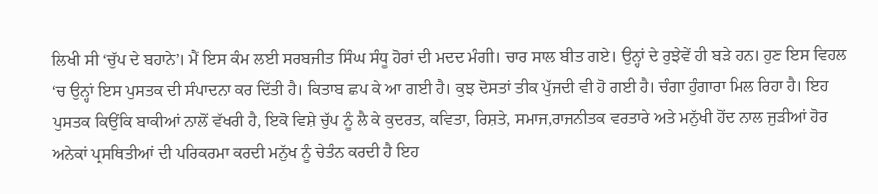ਲਿਖੀ ਸੀ ‘ਚੁੱਪ ਦੇ ਬਹਾਨੇ’। ਮੈਂ ਇਸ ਕੰਮ ਲਈ ਸਰਬਜੀਤ ਸਿੰਘ ਸੰਧੂ ਹੋਰਾਂ ਦੀ ਮਦਦ ਮੰਗੀ। ਚਾਰ ਸਾਲ ਬੀਤ ਗਏ। ਉਨ੍ਹਾਂ ਦੇ ਰੁਝੇਵੇਂ ਹੀ ਬੜੇ ਹਨ। ਹੁਣ ਇਸ ਵਿਹਲ ‘ਚ ਉਨ੍ਹਾਂ ਇਸ ਪੁਸਤਕ ਦੀ ਸੰਪਾਦਨਾ ਕਰ ਦਿੱਤੀ ਹੈ। ਕਿਤਾਬ ਛਪ ਕੇ ਆ ਗਈ ਹੈ। ਕੁਝ ਦੋਸਤਾਂ ਤੀਕ ਪੁੱਜਦੀ ਵੀ ਹੋ ਗਈ ਹੈ। ਚੰਗਾ ਹੁੰਗਾਰਾ ਮਿਲ ਰਿਹਾ ਹੈ। ਇਹ ਪੁਸਤਕ ਕਿਉਂਕਿ ਬਾਕੀਆਂ ਨਾਲੋਂ ਵੱਖਰੀ ਹੈ, ਇਕੋ ਵਿਸ਼ੇ ਚੁੱਪ ਨੂੰ ਲੈ ਕੇ ਕੁਦਰਤ, ਕਵਿਤਾ, ਰਿਸ਼ਤੇ, ਸਮਾਜ,ਰਾਜਨੀਤਕ ਵਰਤਾਰੇ ਅਤੇ ਮਨੁੱਖੀ ਹੋਂਦ ਨਾਲ ਜੁੜੀਆਂ ਹੋਰ ਅਨੇਕਾਂ ਪ੍ਰਸਥਿਤੀਆਂ ਦੀ ਪਰਿਕਰਮਾ ਕਰਦੀ ਮਨੁੱਖ ਨੂੰ ਚੇਤੰਨ ਕਰਦੀ ਹੈ ਇਹ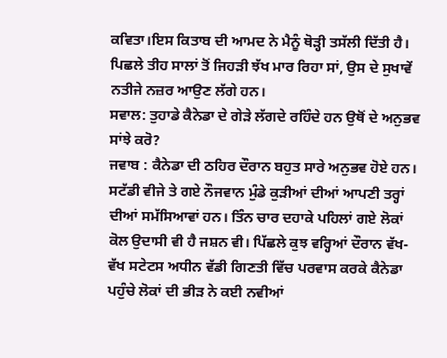ਕਵਿਤਾ।ਇਸ ਕਿਤਾਬ ਦੀ ਆਮਦ ਨੇ ਮੈਨੂੰ ਥੋੜ੍ਹੀ ਤਸੱਲੀ ਦਿੱਤੀ ਹੈ। ਪਿਛਲੇ ਤੀਹ ਸਾਲਾਂ ਤੋਂ ਜਿਹੜੀ ਝੱਖ ਮਾਰ ਰਿਹਾ ਸਾਂ, ਉਸ ਦੇ ਸੁਖਾਵੇਂ ਨਤੀਜੇ ਨਜ਼ਰ ਆਉਣ ਲੱਗੇ ਹਨ।
ਸਵਾਲ: ਤੁਹਾਡੇ ਕੈਨੇਡਾ ਦੇ ਗੇੜੇ ਲੱਗਦੇ ਰਹਿੰਦੇ ਹਨ ਉਥੋਂ ਦੇ ਅਨੁਭਵ ਸਾਂਝੇ ਕਰੋ?
ਜਵਾਬ : ਕੈਨੇਡਾ ਦੀ ਠਹਿਰ ਦੌਰਾਨ ਬਹੁਤ ਸਾਰੇ ਅਨੁਭਵ ਹੋਏ ਹਨ। ਸਟੱਡੀ ਵੀਜੇ ਤੇ ਗਏ ਨੌਜਵਾਨ ਮੁੰਡੇ ਕੁੜੀਆਂ ਦੀਆਂ ਆਪਣੀ ਤਰ੍ਹਾਂ ਦੀਆਂ ਸਮੱਸਿਆਵਾਂ ਹਨ। ਤਿੰਨ ਚਾਰ ਦਹਾਕੇ ਪਹਿਲਾਂ ਗਏ ਲੋਕਾਂ ਕੋਲ ਉਦਾਸੀ ਵੀ ਹੈ ਜਸ਼ਨ ਵੀ। ਪਿੱਛਲੇ ਕੁਝ ਵਰ੍ਹਿਆਂ ਦੌਰਾਨ ਵੱਖ-ਵੱਖ ਸਟੇਟਸ ਅਧੀਨ ਵੱਡੀ ਗਿਣਤੀ ਵਿੱਚ ਪਰਵਾਸ ਕਰਕੇ ਕੈਨੇਡਾ ਪਹੁੰਚੇ ਲੋਕਾਂ ਦੀ ਭੀੜ ਨੇ ਕਈ ਨਵੀਆਂ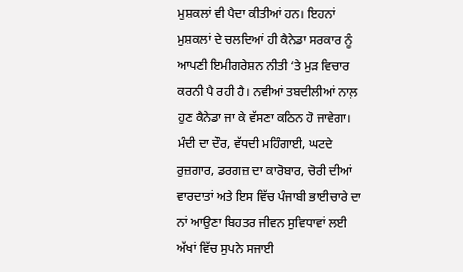ਮੁਸ਼ਕਲਾਂ ਵੀ ਪੈਦਾ ਕੀਤੀਆਂ ਹਨ। ਇਹਨਾਂ ਮੁਸ਼ਕਲਾਂ ਦੇ ਚਲਦਿਆਂ ਹੀ ਕੈਨੇਡਾ ਸਰਕਾਰ ਨੂੰ ਆਪਣੀ ਇਮੀਗਰੇਸ਼ਨ ਨੀਤੀ ‘ਤੇ ਮੁੜ ਵਿਚਾਰ ਕਰਨੀ ਪੈ ਰਹੀ ਹੈ। ਨਵੀਆਂ ਤਬਦੀਲੀਆਂ ਨਾਲ਼ ਹੁਣ ਕੈਨੇਡਾ ਜਾ ਕੇ ਵੱਸਣਾ ਕਠਿਨ ਹੋ ਜਾਵੇਗਾ। ਮੰਦੀ ਦਾ ਦੌਰ, ਵੱਧਦੀ ਮਹਿੰਗਾਈ, ਘਟਦੇ ਰੁਜ਼ਗਾਰ, ਡਰਗਜ਼ ਦਾ ਕਾਰੋਬਾਰ, ਚੋਰੀ ਦੀਆਂ ਵਾਰਦਾਤਾਂ ਅਤੇ ਇਸ ਵਿੱਚ ਪੰਜਾਬੀ ਭਾਈਚਾਰੇ ਦਾ ਨਾਂ ਆਉਣਾ ਬਿਹਤਰ ਜੀਵਨ ਸੁਵਿਧਾਵਾਂ ਲਈ ਅੱਖਾਂ ਵਿੱਚ ਸੁਪਨੇ ਸਜਾਈ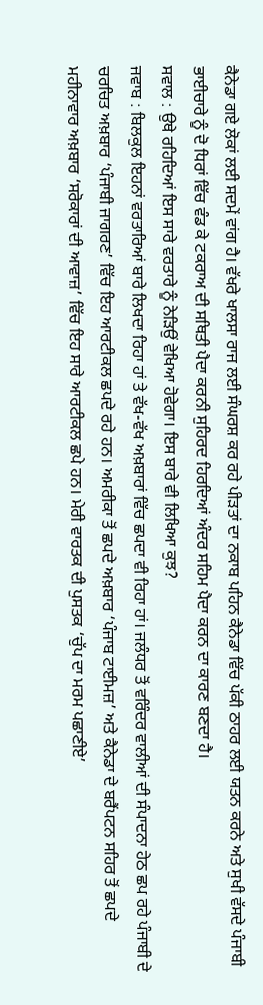ਕੈਨੇਡਾ ਗਏ ਲੋਕਾਂ ਲਈ ਸਦਮੇਂ ਵਾਂਗ ਹੈ। ਵੱਖਰੇ ਖਾਲਸਾ ਰਾਜ ਲਈ ਸੰਘਰਸ਼ ਕਰ ਰਹੇ ਪੀੜਤਾਂ ਦਾ ਨਕਾਬ ਪਹਿਨ ਕੈਨੇਡਾ ਵਿੱਚ ਪੱਕੀ ਠਾਹਰ ਲਈ ਯਤਨ ਕਰਨੇ ਅਤੇ ਸੁਖੀ ਵੱਸਦੇ ਪੰਜਾਬੀ ਭਾਈਚਾਰੇ ਨੂੰ ਦੋ ਧਿਰਾਂ ਵਿੱਚ ਵੰਡ ਕੇ ਟਕਰਾਅ ਦੀ ਸਥਿਤੀ ਪੈਦਾ ਕਰਨੀ ਸੁਹਿਰਦ ਹਿਰਦਿਆਂ ਅੰਦਰ ਸਹਿਮ ਪੈਦਾ ਕਰਨ ਦਾ ਕਾਰਣ ਬਣਦਾ ਹੈ।
ਸਵਾਲ : ਉਥੇ ਰਹਿਦਿਆਂ ਇਸ ਸਾਰੇ ਵਰਤਾਰੇ ਨੂੰ ਨੇੜਿਉਂ ਵੇਖਿਆ ਹੋਵੇਗਾ। ਇਸ ਬਾਰੇ ਵੀ ਲਿਖਿਆ ਕੁਝ?
ਜਵਾਬ : ਬਿਲਕੁਲ ਇਹਨਾਂ ਵਰਤਾਰਿਆਂ ਬਾਰੇ ਲਿਖਦਾ ਰਿਹਾ ਹਾਂ ਤੇ ਵੱਖ-ਵੱਖ ਅਖ਼ਬਾਰਾਂ ਵਿੱਚ ਛਪਦਾ ਵੀ ਰਿਹਾ ਹਾਂ। ਜਲੰਧਰ ਤੋਂ ਵਰਿੰਦਰ ਵਾਲੀਆਂ ਦੀ ਸੰਪਾਦਨਾ ਹੇਠ ਛਪ ਰਹੇ ਪੰਜਾਬੀ ਦੇ ਚਰਚਿਤ ਅਖ਼ਬਾਰ ‘ਪੰਜਾਬੀ ਜਾਗਰਣ’ ਵਿੱਚ ਇਹ ਆਰਟੀਕਲ ਛਪਦੇ ਰਹੇ ਹਨ। ਅਮਰੀਕਾ ਤੋਂ ਛਪਦੇ ਅਖ਼ਬਾਰ ‘ਪੰਜਾਬ ਟਾਈਮਜ਼’ ਅਤੇ ਕੈਨੇਡਾ ਦੇ ਬਰੈਂਪਟਨ ਸਹਿਰ ਤੋਂ ਛਪਦੇ ਮਹੀਨਾਵਾਰ ਅਖ਼ਬਾਰ ‘ਸਰੋਕਾਰਾਂ ਦੀ ਆਵਾਜ਼’ ਵਿੱਚ ਇਹ ਸਾਰੇ ਆਰਟੀਕਲ ਛਪੇ ਹਨ। ਮੇਰੀ ਵਾਰਤਕ ਦੀ ਪੁਸਤਕ ‘ਚੁੱਪ ਦਾ ਮਰਮ ਪਛਾਣੀਏ’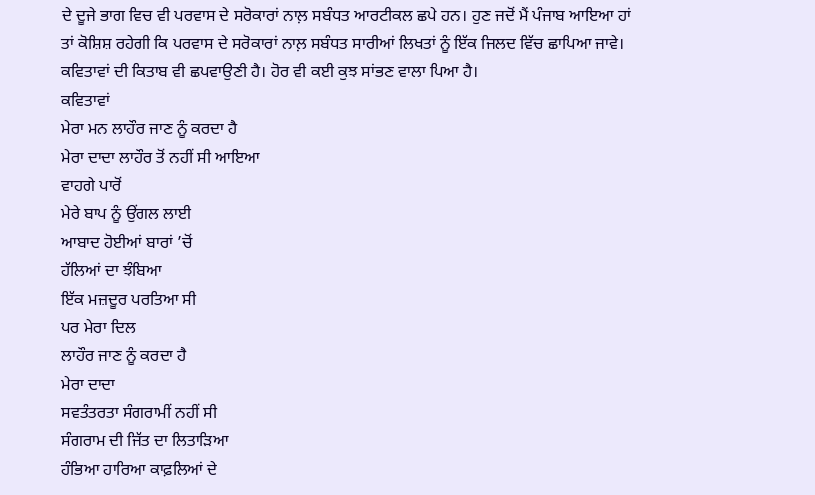ਦੇ ਦੂਜੇ ਭਾਗ ਵਿਚ ਵੀ ਪਰਵਾਸ ਦੇ ਸਰੋਕਾਰਾਂ ਨਾਲ਼ ਸਬੰਧਤ ਆਰਟੀਕਲ ਛਪੇ ਹਨ। ਹੁਣ ਜਦੋਂ ਮੈਂ ਪੰਜਾਬ ਆਇਆ ਹਾਂ ਤਾਂ ਕੋਸ਼ਿਸ਼ ਰਹੇਗੀ ਕਿ ਪਰਵਾਸ ਦੇ ਸਰੋਕਾਰਾਂ ਨਾਲ਼ ਸਬੰਧਤ ਸਾਰੀਆਂ ਲਿਖਤਾਂ ਨੂੰ ਇੱਕ ਜਿਲਦ ਵਿੱਚ ਛਾਪਿਆ ਜਾਵੇ। ਕਵਿਤਾਵਾਂ ਦੀ ਕਿਤਾਬ ਵੀ ਛਪਵਾਉਣੀ ਹੈ। ਹੋਰ ਵੀ ਕਈ ਕੁਝ ਸਾਂਭਣ ਵਾਲਾ ਪਿਆ ਹੈ।
ਕਵਿਤਾਵਾਂ
ਮੇਰਾ ਮਨ ਲਾਹੌਰ ਜਾਣ ਨੂੰ ਕਰਦਾ ਹੈ
ਮੇਰਾ ਦਾਦਾ ਲਾਹੌਰ ਤੋਂ ਨਹੀਂ ਸੀ ਆਇਆ
ਵਾਹਗੇ ਪਾਰੋਂ
ਮੇਰੇ ਬਾਪ ਨੂੰ ਉਂਗਲ ਲਾਈ
ਆਬਾਦ ਹੋਈਆਂ ਬਾਰਾਂ ’ਚੋਂ
ਹੱਲਿਆਂ ਦਾ ਝੰਬਿਆ
ਇੱਕ ਮਜ਼ਦੂਰ ਪਰਤਿਆ ਸੀ
ਪਰ ਮੇਰਾ ਦਿਲ
ਲਾਹੌਰ ਜਾਣ ਨੂੰ ਕਰਦਾ ਹੈ
ਮੇਰਾ ਦਾਦਾ
ਸਵਤੰਤਰਤਾ ਸੰਗਰਾਮੀਂ ਨਹੀਂ ਸੀ
ਸੰਗਰਾਮ ਦੀ ਜਿੱਤ ਦਾ ਲਿਤਾੜਿਆ
ਹੰਭਿਆ ਹਾਰਿਆ ਕਾਫ਼ਲਿਆਂ ਦੇ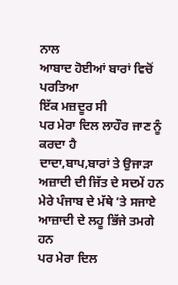ਨਾਲ
ਆਬਾਦ ਹੋਈਆਂ ਬਾਰਾਂ ਵਿਚੋਂ ਪਰਤਿਆ
ਇੱਕ ਮਜ਼ਦੂਰ ਸੀ
ਪਰ ਮੇਰਾ ਦਿਲ ਲਾਹੌਰ ਜਾਣ ਨੂੰ ਕਰਦਾ ਹੈ
ਦਾਦਾ,ਬਾਪ,ਬਾਰਾਂ ਤੇ ਉਜਾੜਾ
ਅਜ਼ਾਦੀ ਦੀ ਜਿੱਤ ਦੇ ਸਦਮੇਂ ਹਨ
ਮੇਰੇ ਪੰਜਾਬ ਦੇ ਮੱਥੇ ’ਤੇ ਸਜਾਏ
ਆਜ਼ਾਦੀ ਦੇ ਲਹੂ ਭਿੱਜੇ ਤਮਗੇ ਹਨ
ਪਰ ਮੇਰਾ ਦਿਲ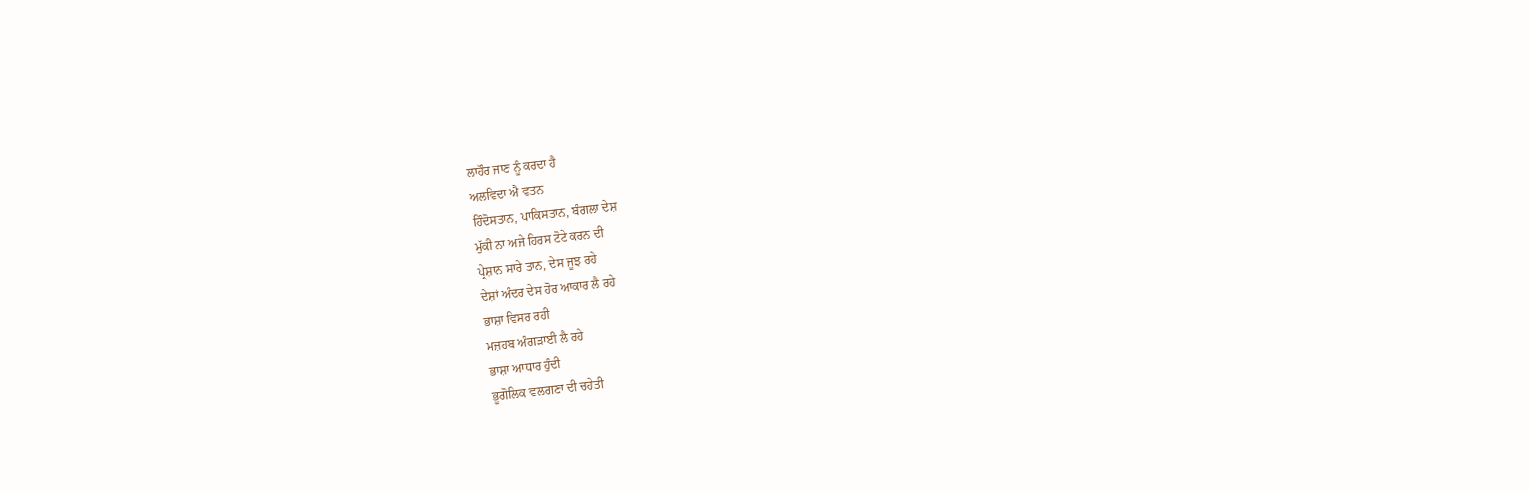ਲਾਹੌਰ ਜਾਣ ਨੂੰ ਕਰਦਾ ਹੈ
ਅਲਵਿਦਾ ਐ ਵਤਨ
ਹਿੰਦੋਸਤਾਨ, ਪਾਕਿਸਤਾਨ, ਬੰਗਲਾ ਦੇਸ਼
ਮੁੱਕੀ ਨਾ ਅਜੇ ਹਿਰਸ ਟੋਟੇ ਕਰਨ ਦੀ
ਪ੍ਰੇਸ਼ਾਨ ਸਾਰੇ ਤਾਨ, ਦੇਸ ਜੂਝ ਰਹੇ
ਦੇਸ਼ਾਂ ਅੰਦਰ ਦੇਸ ਹੋਰ ਆਕਾਰ ਲੈ ਰਹੇ
ਭਾਸ਼ਾ ਵਿਸਰ ਰਹੀ
ਮਜ਼ਹਬ ਅੰਗੜਾਈ ਲੈ ਰਹੇ
ਭਾਸ਼ਾ ਆਧਾਰ ਹੁੰਦੀ
ਭੂਗੋਲਿਕ ਵਲਗਣਾ ਦੀ ਚਹੇਤੀ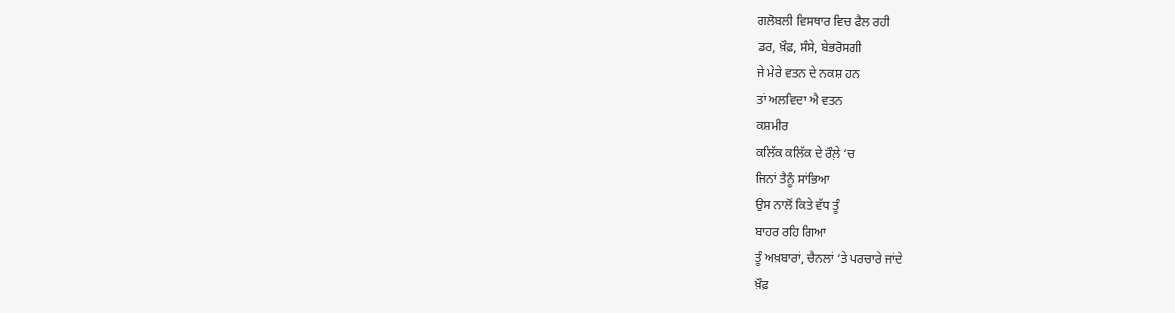ਗਲੋਬਲੀ ਵਿਸਥਾਰ ਵਿਚ ਫੈਲ ਰਹੀ
ਡਰ, ਖ਼ੌਫ਼, ਸੰਸੇ, ਬੇਭਰੋਸਗੀ
ਜੇ ਮੇਰੇ ਵਤਨ ਦੇ ਨਕਸ਼ ਹਨ
ਤਾਂ ਅਲਵਿਦਾ ਐ ਵਤਨ
ਕਸ਼ਮੀਰ
ਕਲਿੱਕ ਕਲਿੱਕ ਦੇ ਰੌਲ਼ੇ ‘ਚ
ਜਿਨਾਂ ਤੈਨੂੰ ਸਾਂਭਿਆ
ਉਸ ਨਾਲੋਂ ਕਿਤੇ ਵੱਧ ਤੂੰ
ਬਾਹਰ ਰਹਿ ਗਿਆ
ਤੂੰ ਅਖ਼ਬਾਰਾਂ, ਚੈਨਲਾਂ ‘ਤੇ ਪਰਚਾਰੇ ਜਾਂਦੇ
ਖ਼ੌਫ਼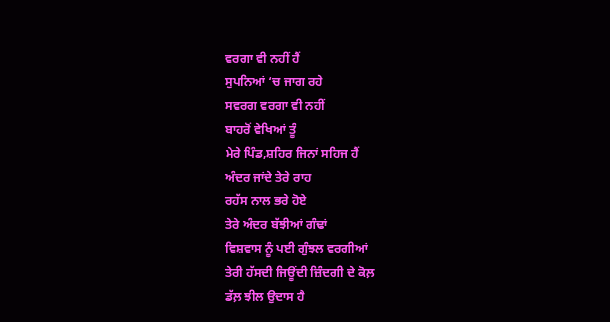ਵਰਗਾ ਵੀ ਨਹੀਂ ਹੈਂ
ਸੁਪਨਿਆਂ ‘ਚ ਜਾਗ ਰਹੇ
ਸਵਰਗ ਵਰਗਾ ਵੀ ਨਹੀਂ
ਬਾਹਰੋਂ ਵੇਖਿਆਂ ਤੂੰ
ਮੇਰੇ ਪਿੰਡ,ਸ਼ਹਿਰ ਜਿਨਾਂ ਸਹਿਜ ਹੈਂ
ਅੰਦਰ ਜਾਂਦੇ ਤੇਰੇ ਰਾਹ
ਰਹੱਸ ਨਾਲ ਭਰੇ ਹੋਏ
ਤੇਰੇ ਅੰਦਰ ਬੱਝੀਆਂ ਗੰਢਾਂ
ਵਿਸ਼ਵਾਸ ਨੂੰ ਪਈ ਗੁੰਝਲ ਵਰਗੀਆਂ
ਤੇਰੀ ਹੱਸਦੀ ਜਿਊਂਦੀ ਜ਼ਿੰਦਗੀ ਦੇ ਕੋਲ਼
ਡੱਲ਼ ਝੀਲ ਉਦਾਸ ਹੈ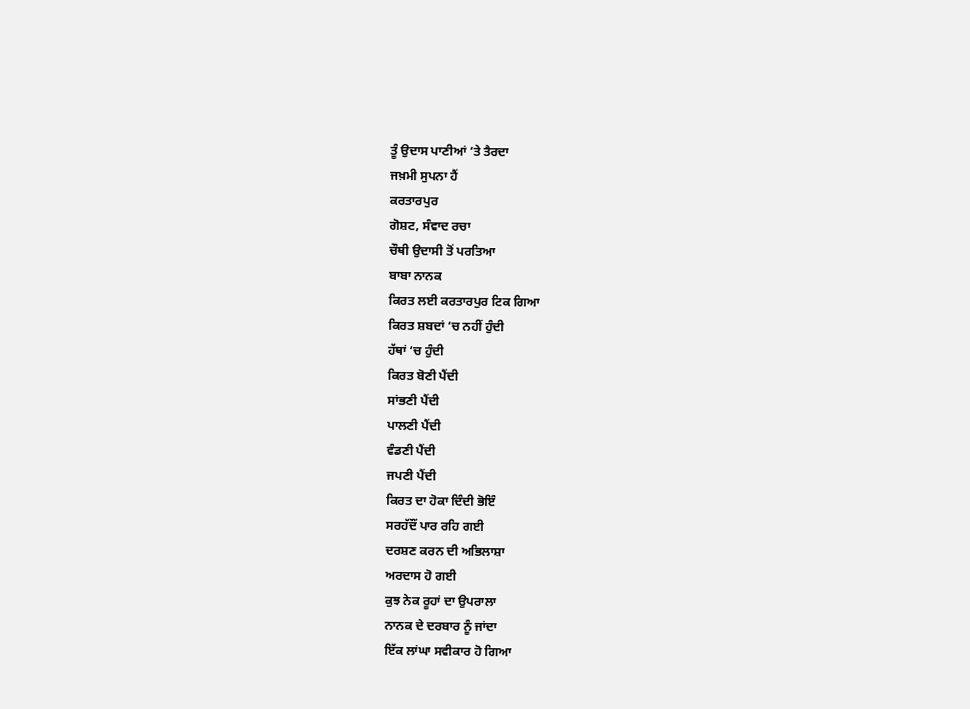ਤੂੰ ਉਦਾਸ ਪਾਣੀਆਂ ‘ਤੇ ਤੈਰਦਾ
ਜਖ਼ਮੀ ਸੁਪਨਾ ਹੈਂ
ਕਰਤਾਰਪੁਰ
ਗੋਸ਼ਟ, ਸੰਵਾਦ ਰਚਾ
ਚੌਥੀ ਉਦਾਸੀ ਤੋਂ ਪਰਤਿਆ
ਬਾਬਾ ਨਾਨਕ
ਕਿਰਤ ਲਈ ਕਰਤਾਰਪੁਰ ਟਿਕ ਗਿਆ
ਕਿਰਤ ਸ਼ਬਦਾਂ ‘ਚ ਨਹੀਂ ਹੁੰਦੀ
ਹੱਥਾਂ ‘ਚ ਹੁੰਦੀ
ਕਿਰਤ ਬੋਣੀ ਪੈਂਦੀ
ਸਾਂਭਣੀ ਪੈਂਦੀ
ਪਾਲਣੀ ਪੈਂਦੀ
ਵੰਡਣੀ ਪੈਂਦੀ
ਜਪਣੀ ਪੈਂਦੀ
ਕਿਰਤ ਦਾ ਹੋਕਾ ਦਿੰਦੀ ਭੋਇੰ
ਸਰਹੱਦੌਂ ਪਾਰ ਰਹਿ ਗਈ
ਦਰਸ਼ਣ ਕਰਨ ਦੀ ਅਭਿਲਾਸ਼ਾ
ਅਰਦਾਸ ਹੋ ਗਈ
ਕੁਝ ਨੇਕ ਰੂਹਾਂ ਦਾ ਉਪਰਾਲਾ
ਨਾਨਕ ਦੇ ਦਰਬਾਰ ਨੂੰ ਜਾਂਦਾ
ਇੱਕ ਲਾਂਘਾ ਸਵੀਕਾਰ ਹੋ ਗਿਆ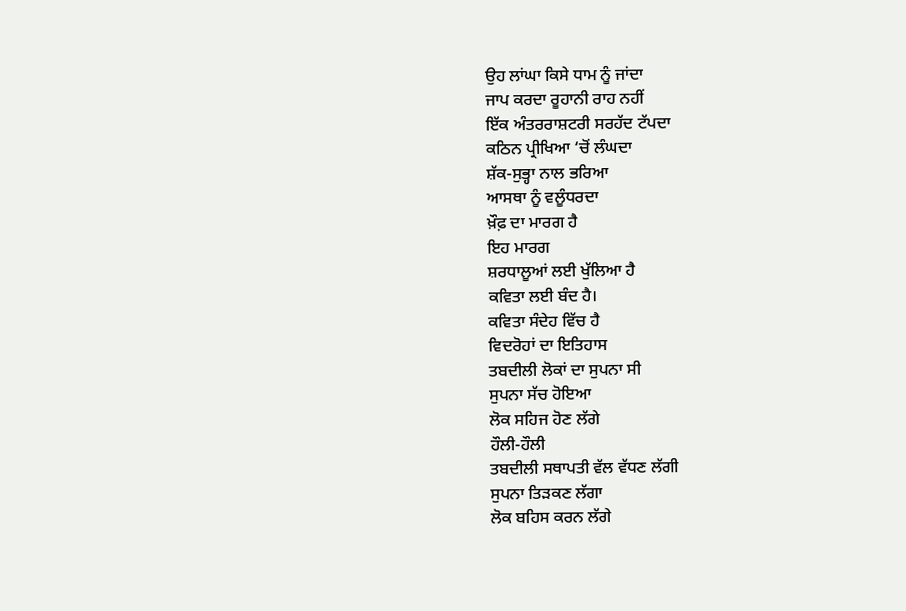ਉਹ ਲਾਂਘਾ ਕਿਸੇ ਧਾਮ ਨੂੰ ਜਾਂਦਾ
ਜਾਪ ਕਰਦਾ ਰੂਹਾਨੀ ਰਾਹ ਨਹੀਂ
ਇੱਕ ਅੰਤਰਰਾਸ਼ਟਰੀ ਸਰਹੱਦ ਟੱਪਦਾ
ਕਠਿਨ ਪ੍ਰੀਖਿਆ ‘ਚੋਂ ਲੰਘਦਾ
ਸ਼ੱਕ-ਸੁਭ੍ਹਾ ਨਾਲ ਭਰਿਆ
ਆਸਥਾ ਨੂੰ ਵਲੂੰਧਰਦਾ
ਖ਼ੌਫ਼ ਦਾ ਮਾਰਗ ਹੈ
ਇਹ ਮਾਰਗ
ਸ਼ਰਧਾਲੂਆਂ ਲਈ ਖੁੱਲਿਆ ਹੈ
ਕਵਿਤਾ ਲਈ ਬੰਦ ਹੈ।
ਕਵਿਤਾ ਸੰਦੇਹ ਵਿੱਚ ਹੈ
ਵਿਦਰੋਹਾਂ ਦਾ ਇਤਿਹਾਸ
ਤਬਦੀਲੀ ਲੋਕਾਂ ਦਾ ਸੁਪਨਾ ਸੀ
ਸੁਪਨਾ ਸੱਚ ਹੋਇਆ
ਲੋਕ ਸਹਿਜ ਹੋਣ ਲੱਗੇ
ਹੌਲੀ-ਹੌਲੀ
ਤਬਦੀਲੀ ਸਥਾਪਤੀ ਵੱਲ ਵੱਧਣ ਲੱਗੀ
ਸੁਪਨਾ ਤਿੜਕਣ ਲੱਗਾ
ਲੋਕ ਬਹਿਸ ਕਰਨ ਲੱਗੇ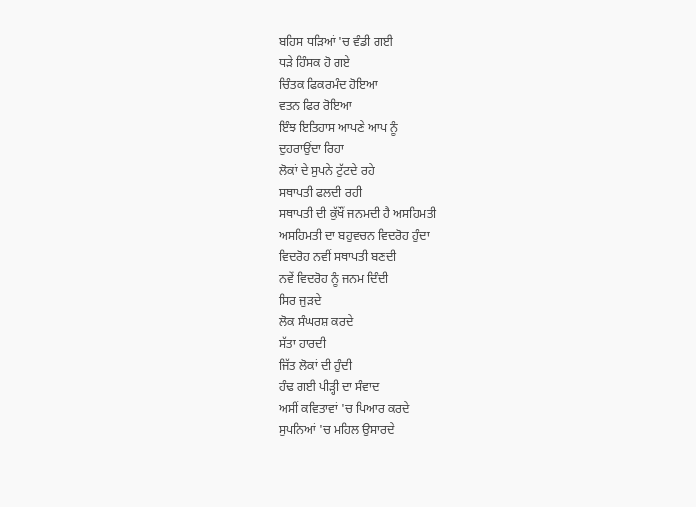ਬਹਿਸ ਧੜਿਆਂ 'ਚ ਵੰਡੀ ਗਈ
ਧੜੇ ਹਿੰਸਕ ਹੋ ਗਏ
ਚਿੰਤਕ ਫਿਕਰਮੰਦ ਹੋਇਆ
ਵਤਨ ਫਿਰ ਰੋਇਆ
ਇੰਝ ਇਤਿਹਾਸ ਆਪਣੇ ਆਪ ਨੂੰ
ਦੁਹਰਾਉਂਦਾ ਰਿਹਾ
ਲੋਕਾਂ ਦੇ ਸੁਪਨੇ ਟੁੱਟਦੇ ਰਹੇ
ਸਥਾਪਤੀ ਫਲਦੀ ਰਹੀ
ਸਥਾਪਤੀ ਦੀ ਕੁੱਖੌਂ ਜਨਮਦੀ ਹੈ ਅਸਹਿਮਤੀ
ਅਸਹਿਮਤੀ ਦਾ ਬਹੁਵਚਨ ਵਿਦਰੋਹ ਹੁੰਦਾ
ਵਿਦਰੋਹ ਨਵੀਂ ਸਥਾਪਤੀ ਬਣਦੀ
ਨਵੇਂ ਵਿਦਰੋਹ ਨੂੰ ਜਨਮ ਦਿੰਦੀ
ਸਿਰ ਜੁੜਦੇ
ਲੋਕ ਸੰਘਰਸ਼ ਕਰਦੇ
ਸੱਤਾ ਹਾਰਦੀ
ਜਿੱਤ ਲੋਕਾਂ ਦੀ ਹੁੰਦੀ
ਹੰਢ ਗਈ ਪੀੜ੍ਹੀ ਦਾ ਸੰਵਾਦ
ਅਸੀਂ ਕਵਿਤਾਵਾਂ 'ਚ ਪਿਆਰ ਕਰਦੇ
ਸੁਪਨਿਆਂ 'ਚ ਮਹਿਲ ਉਸਾਰਦੇ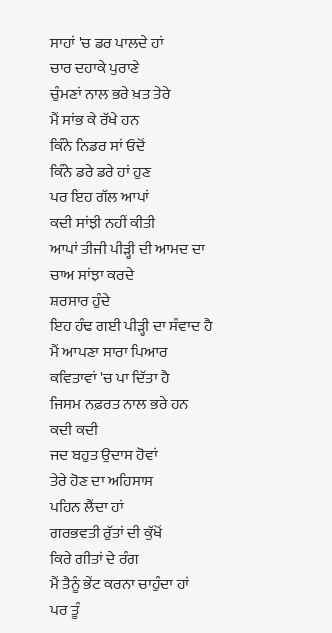ਸਾਹਾਂ 'ਚ ਡਰ ਪਾਲਦੇ ਹਾਂ
ਚਾਰ ਦਹਾਕੇ ਪੁਰਾਣੇ
ਚੁੰਮਣਾਂ ਨਾਲ ਭਰੇ ਖ਼ਤ ਤੇਰੇ
ਮੈਂ ਸਾਂਭ ਕੇ ਰੱਖੇ ਹਨ
ਕਿੰਨੇ ਨਿਡਰ ਸਾਂ ਓਦੋਂ
ਕਿੰਨੇ ਡਰੇ ਡਰੇ ਹਾਂ ਹੁਣ
ਪਰ ਇਹ ਗੱਲ ਆਪਾਂ
ਕਦੀ ਸਾਂਝੀ ਨਹੀਂ ਕੀਤੀ
ਆਪਾਂ ਤੀਜੀ ਪੀੜ੍ਹੀ ਦੀ ਆਮਦ ਦਾ
ਚਾਅ ਸਾਂਝਾ ਕਰਦੇ
ਸ਼ਰਸਾਰ ਹੁੰਦੇ
ਇਹ ਹੰਢ ਗਈ ਪੀੜ੍ਹੀ ਦਾ ਸੰਵਾਦ ਹੈ
ਮੈਂ ਆਪਣਾ ਸਾਰਾ ਪਿਆਰ
ਕਵਿਤਾਵਾਂ 'ਚ ਪਾ ਦਿੱਤਾ ਹੈ
ਜਿਸਮ ਨਫ਼ਰਤ ਨਾਲ ਭਰੇ ਹਨ
ਕਦੀ ਕਦੀ
ਜਦ ਬਹੁਤ ਉਦਾਸ ਹੋਵਾਂ
ਤੇਰੇ ਹੋਣ ਦਾ ਅਹਿਸਾਸ
ਪਹਿਨ ਲੈਂਦਾ ਹਾਂ
ਗਰਭਵਤੀ ਰੁੱਤਾਂ ਦੀ ਕੁੱਖੋਂ
ਕਿਰੇ ਗੀਤਾਂ ਦੇ ਰੰਗ
ਮੈਂ ਤੈਨੂੰ ਭੇਂਟ ਕਰਨਾ ਚਾਹੁੰਦਾ ਹਾਂ
ਪਰ ਤੂੰ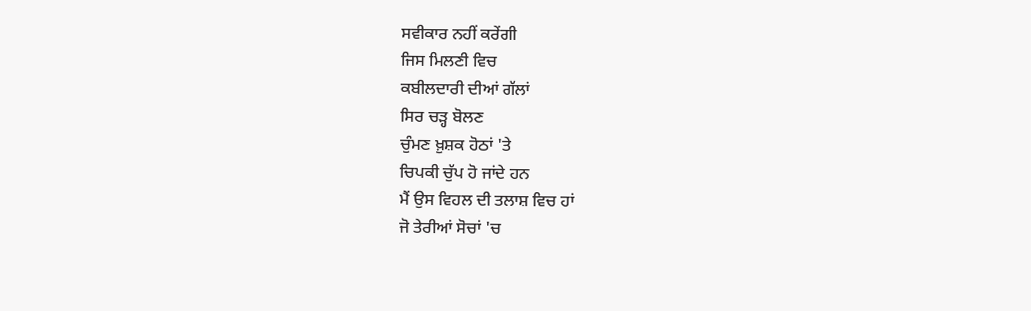ਸਵੀਕਾਰ ਨਹੀਂ ਕਰੇਂਗੀ
ਜਿਸ ਮਿਲਣੀ ਵਿਚ
ਕਬੀਲਦਾਰੀ ਦੀਆਂ ਗੱਲਾਂ
ਸਿਰ ਚੜ੍ਹ ਬੋਲਣ
ਚੁੰਮਣ ਖ਼ੁਸ਼ਕ ਹੋਠਾਂ 'ਤੇ
ਚਿਪਕੀ ਚੁੱਪ ਹੋ ਜਾਂਦੇ ਹਨ
ਮੈਂ ਉਸ ਵਿਹਲ ਦੀ ਤਲਾਸ਼ ਵਿਚ ਹਾਂ
ਜੋ ਤੇਰੀਆਂ ਸੋਚਾਂ 'ਚ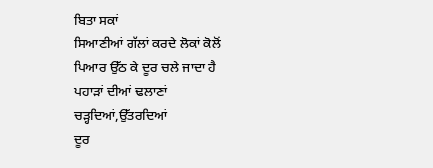ਬਿਤਾ ਸਕਾਂ
ਸਿਆਣੀਆਂ ਗੱਲਾਂ ਕਰਦੇ ਲੋਕਾਂ ਕੋਲੋਂ
ਪਿਆਰ ਉੱਠ ਕੇ ਦੂਰ ਚਲੇ ਜਾਦਾ ਹੈ
ਪਹਾੜਾਂ ਦੀਆਂ ਢਲਾਣਾਂ
ਚੜ੍ਹਦਿਆਂ,ਉੱਤਰਦਿਆਂ
ਦੂਰ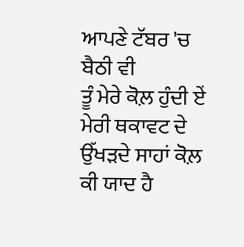ਆਪਣੇ ਟੱਬਰ 'ਚ ਬੈਠੀ ਵੀ
ਤੂੰ ਮੇਰੇ ਕੋਲ਼ ਹੁੰਦੀ ਏਂ
ਮੇਰੀ ਥਕਾਵਟ ਦੇ ਉੱਖੜਦੇ ਸਾਹਾਂ ਕੋਲ਼
ਕੀ ਯਾਦ ਹੈ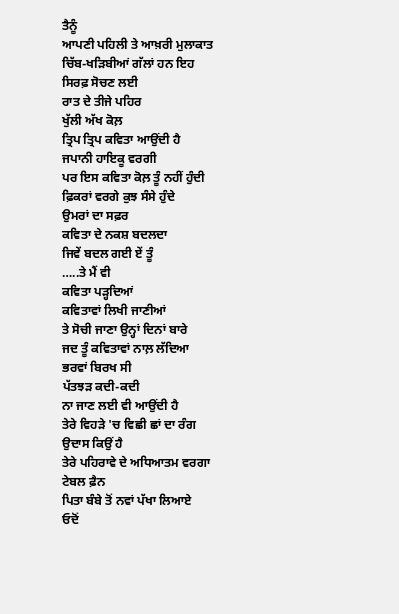ਤੈਨੂੰ
ਆਪਣੀ ਪਹਿਲੀ ਤੇ ਆਖ਼ਰੀ ਮੁਲਾਕਾਤ
ਚਿੱਬ-ਖੜਿਬੀਆਂ ਗੱਲਾਂ ਹਨ ਇਹ
ਸਿਰਫ਼ ਸੋਚਣ ਲਈ
ਰਾਤ ਦੇ ਤੀਜੇ ਪਹਿਰ
ਖੁੱਲੀ ਅੱਖ ਕੋਲ਼
ਤ੍ਰਿਪ ਤ੍ਰਿਪ ਕਵਿਤਾ ਆਉਂਦੀ ਹੈ
ਜਪਾਨੀ ਹਾਇਕੂ ਵਰਗੀ
ਪਰ ਇਸ ਕਵਿਤਾ ਕੋਲ਼ ਤੂੰ ਨਹੀਂ ਹੁੰਦੀ
ਫ਼ਿਕਰਾਂ ਵਰਗੇ ਕੁਝ ਸੰਸੇ ਹੁੰਦੇ
ਉਮਰਾਂ ਦਾ ਸਫ਼ਰ
ਕਵਿਤਾ ਦੇ ਨਕਸ਼ ਬਦਲਦਾ
ਜਿਵੇਂ ਬਦਲ ਗਈ ਏਂ ਤੂੰ
…..ਤੇ ਮੈਂ ਵੀ
ਕਵਿਤਾ ਪੜ੍ਹਦਿਆਂ
ਕਵਿਤਾਵਾਂ ਲਿਖੀ ਜਾਣੀਆਂ
ਤੇ ਸੋਚੀ ਜਾਣਾ ਉਨ੍ਹਾਂ ਦਿਨਾਂ ਬਾਰੇ
ਜਦ ਤੂੰ ਕਵਿਤਾਵਾਂ ਨਾਲ਼ ਲੱਦਿਆ
ਭਰਵਾਂ ਬਿਰਖ ਸੀ
ਪੱਤਝੜ ਕਦੀ-ਕਦੀ
ਨਾ ਜਾਣ ਲਈ ਵੀ ਆਉਂਦੀ ਹੈ
ਤੇਰੇ ਵਿਹੜੇ 'ਚ ਵਿਛੀ ਛਾਂ ਦਾ ਰੰਗ
ਉਦਾਸ ਕਿਉਂ ਹੈ
ਤੇਰੇ ਪਹਿਰਾਵੇ ਦੇ ਅਧਿਆਤਮ ਵਰਗਾ
ਟੇਬਲ ਫ਼ੈਨ
ਪਿਤਾ ਬੰਬੇ ਤੋਂ ਨਵਾਂ ਪੱਖਾ ਲਿਆਏ
ਓਦੋਂ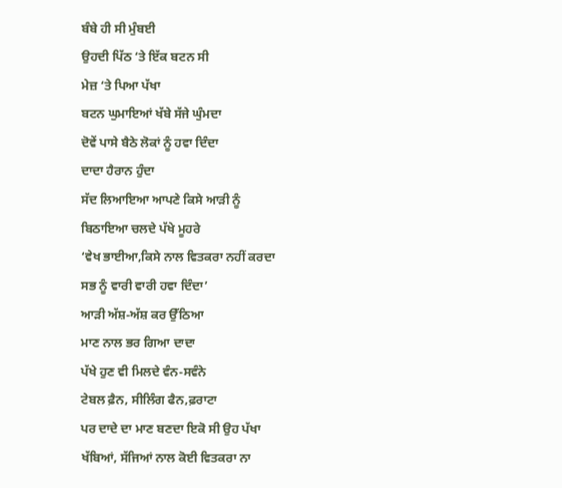ਬੰਬੇ ਹੀ ਸੀ ਮੁੰਬਈ
ਉਹਦੀ ਪਿੱਠ ‘ਤੇ ਇੱਕ ਬਟਨ ਸੀ
ਮੇਜ਼ ‘ਤੇ ਪਿਆ ਪੱਖਾ
ਬਟਨ ਘੁਮਾਇਆਂ ਖੱਬੇ ਸੱਜੇ ਘੁੰਮਦਾ
ਦੋਵੇਂ ਪਾਸੇ ਬੈਠੇ ਲੋਕਾਂ ਨੂੰ ਹਵਾ ਦਿੰਦਾ
ਦਾਦਾ ਹੈਰਾਨ ਹੁੰਦਾ
ਸੱਦ ਲਿਆਇਆ ਆਪਣੇ ਕਿਸੇ ਆੜੀ ਨੂੰ
ਬਿਠਾਇਆ ਚਲਦੇ ਪੱਖੇ ਮੂਹਰੇ
‘ਵੇਖ ਭਾਈਆ,ਕਿਸੇ ਨਾਲ ਵਿਤਕਰਾ ਨਹੀਂ ਕਰਦਾ
ਸਭ ਨੂੰ ਵਾਰੀ ਵਾਰੀ ਹਵਾ ਦਿੰਦਾ’
ਆੜੀ ਅੱਸ਼-ਅੱਸ਼ ਕਰ ਉੱਠਿਆ
ਮਾਣ ਨਾਲ ਭਰ ਗਿਆ ਦਾਦਾ
ਪੱਖੇ ਹੁਣ ਵੀ ਮਿਲਦੇ ਵੰਨ-ਸਵੰਨੇ
ਟੇਬਲ ਫ਼ੈਨ, ਸੀਲਿੰਗ ਫੈਨ,ਫ਼ਰਾਟਾ
ਪਰ ਦਾਦੇ ਦਾ ਮਾਣ ਬਣਦਾ ਇਕੋ ਸੀ ਉਹ ਪੱਖਾ
ਖੱਬਿਆਂ, ਸੱਜਿਆਂ ਨਾਲ ਕੋਈ ਵਿਤਕਰਾ ਨਾ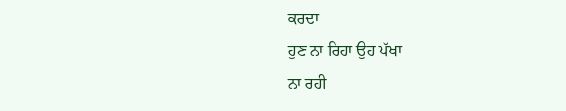ਕਰਦਾ
ਹੁਣ ਨਾ ਰਿਹਾ ਉਹ ਪੱਖਾ
ਨਾ ਰਹੀ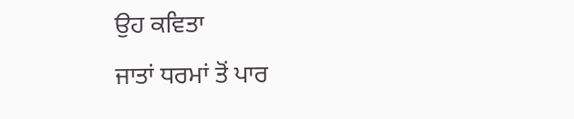ਉਹ ਕਵਿਤਾ
ਜਾਤਾਂ ਧਰਮਾਂ ਤੋਂ ਪਾਰ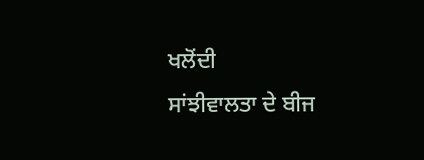ਖਲੋਂਦੀ
ਸਾਂਝੀਵਾਲਤਾ ਦੇ ਬੀਜ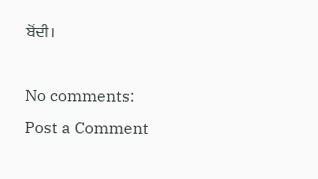ਬੋਂਦੀ।

No comments:
Post a Comment